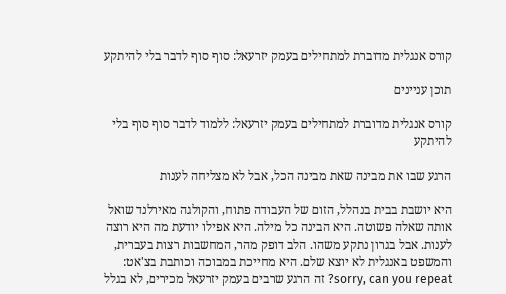קורס אנגלית מדוברת למתחילים בעמק יזרעאל: סוף סוף לדבר בלי להיתקע

תוכן עניינים

קורס אנגלית מדוברת למתחילים בעמק יזרעאל: ללמוד לדבר סוף סוף בלי להיתקע

הרגע שבו את מבינה שאת מבינה הכל, אבל לא מצליחה לענות

היא יושבת בבית בנהלל, הזום של העבודה פתוח, והקולגה מאירלנד שואל אותה שאלה פשוטה. היא הבינה כל מילה. היא אפילו יודעת מה היא רוצה לענות. אבל בגרון נתקע משהו. הלב דופק מהר, המחשבות רצות בעברית, והמשפט באנגלית לא יוצא שלם. היא מחייכת במבוכה וכותבת בצ'אט: sorry, can you repeat? זה הרגע שרבים בעמק יזרעאל מכירים, לא בגלל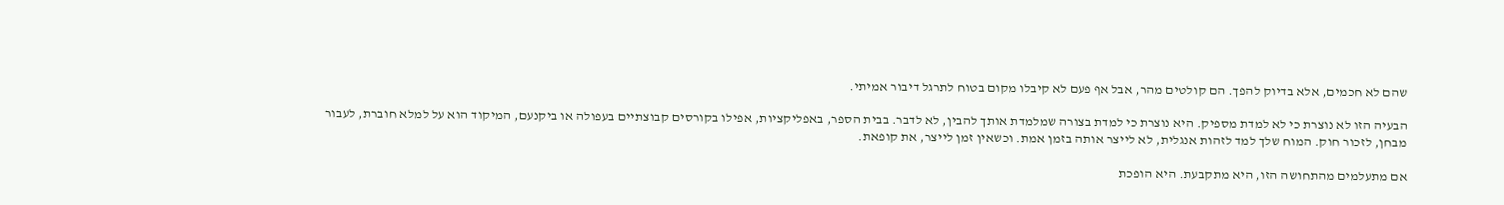שהם לא חכמים, אלא בדיוק להפך. הם קולטים מהר, אבל אף פעם לא קיבלו מקום בטוח לתרגל דיבור אמיתי.

הבעיה הזו לא נוצרת כי לא למדת מספיק. היא נוצרת כי למדת בצורה שמלמדת אותך להבין, לא לדבר. בבית הספר, באפליקציות, אפילו בקורסים קבוצתיים בעפולה או ביקנעם, המיקוד הוא על למלא חוברת, לעבור מבחן, לזכור חוק. המוח שלך למד לזהות אנגלית, לא לייצר אותה בזמן אמת. וכשאין זמן לייצר, את קופאת.

אם מתעלמים מהתחושה הזו, היא מתקבעת. היא הופכת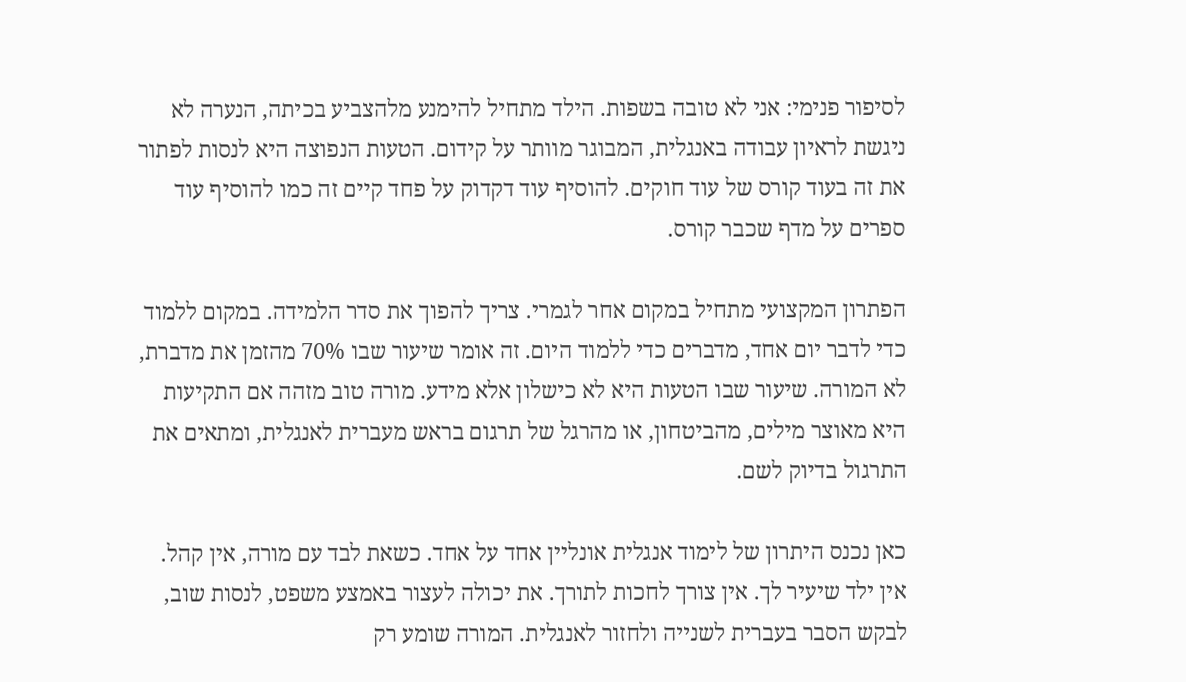לסיפור פנימי: אני לא טובה בשפות. הילד מתחיל להימנע מלהצביע בכיתה, הנערה לא ניגשת לראיון עבודה באנגלית, המבוגר מוותר על קידום. הטעות הנפוצה היא לנסות לפתור את זה בעוד קורס של עוד חוקים. להוסיף עוד דקדוק על פחד קיים זה כמו להוסיף עוד ספרים על מדף שכבר קורס.

הפתרון המקצועי מתחיל במקום אחר לגמרי. צריך להפוך את סדר הלמידה. במקום ללמוד כדי לדבר יום אחד, מדברים כדי ללמוד היום. זה אומר שיעור שבו 70% מהזמן את מדברת, לא המורה. שיעור שבו הטעות היא לא כישלון אלא מידע. מורה טוב מזהה אם התקיעות היא מאוצר מילים, מהביטחון, או מהרגל של תרגום בראש מעברית לאנגלית, ומתאים את התרגול בדיוק לשם.

כאן נכנס היתרון של לימוד אנגלית אונליין אחד על אחד. כשאת לבד עם מורה, אין קהל. אין ילד שיעיר לך. אין צורך לחכות לתורך. את יכולה לעצור באמצע משפט, לנסות שוב, לבקש הסבר בעברית לשנייה ולחזור לאנגלית. המורה שומע רק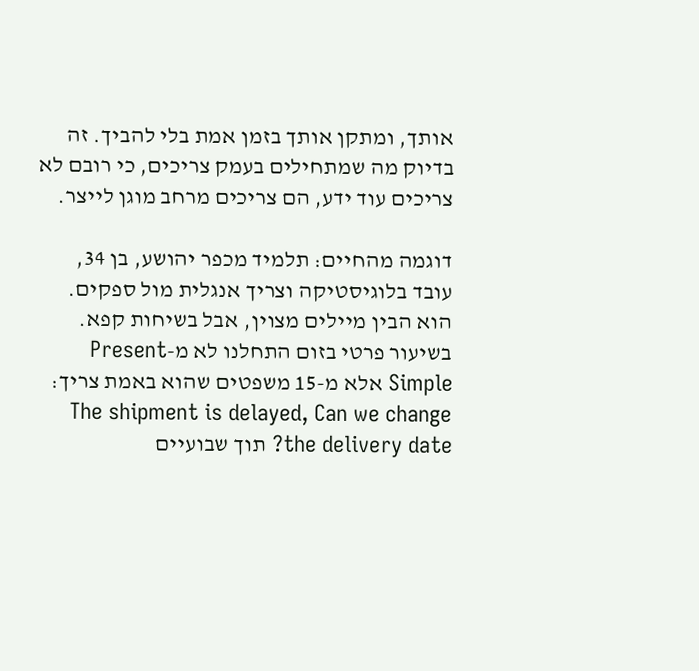אותך, ומתקן אותך בזמן אמת בלי להביך. זה בדיוק מה שמתחילים בעמק צריכים, כי רובם לא צריכים עוד ידע, הם צריכים מרחב מוגן לייצר.

דוגמה מהחיים: תלמיד מכפר יהושע, בן 34, עובד בלוגיסטיקה וצריך אנגלית מול ספקים. הוא הבין מיילים מצוין, אבל בשיחות קפא. בשיעור פרטי בזום התחלנו לא מ-Present Simple אלא מ-15 משפטים שהוא באמת צריך: The shipment is delayed, Can we change the delivery date? תוך שבועיים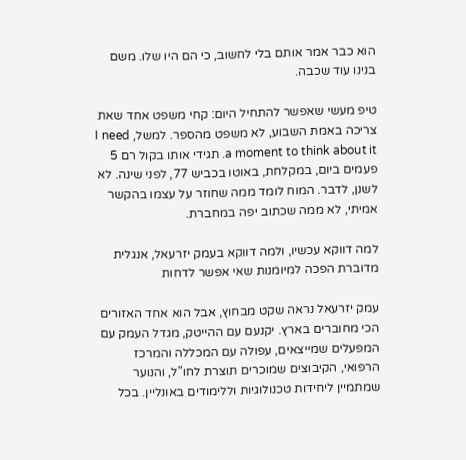הוא כבר אמר אותם בלי לחשוב, כי הם היו שלו. משם בנינו עוד שכבה.

טיפ מעשי שאפשר להתחיל היום: קחי משפט אחד שאת צריכה באמת השבוע, לא משפט מהספר. למשל, I need a moment to think about it. תגידי אותו בקול רם 5 פעמים ביום, במקלחת, באוטו בכביש 77, לפני שינה. לא לשנן, לדבר. המוח לומד ממה שחוזר על עצמו בהקשר אמיתי, לא ממה שכתוב יפה במחברת.

למה דווקא עכשיו, ולמה דווקא בעמק יזרעאל, אנגלית מדוברת הפכה למיומנות שאי אפשר לדחות

עמק יזרעאל נראה שקט מבחוץ, אבל הוא אחד האזורים הכי מחוברים בארץ. יקנעם עם ההייטק, מגדל העמק עם המפעלים שמייצאים, עפולה עם המכללה והמרכז הרפואי, הקיבוצים שמוכרים תוצרת לחו"ל, והנוער שמתמיין ליחידות טכנולוגיות וללימודים באונליין. בכל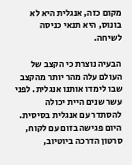מקום כזה, אנגלית היא לא בונוס, היא תנאי כניסה לשיחה.

הבעיה נוצרת כי הקצב של העולם עלה מהר יותר מהקצב שבו לימדו אותנו אנגלית. לפני עשר שנים היית יכולה להסתדר עם אנגלית בסיסית. היום פגישה בזום עם לקוח, סרטון הדרכה ביוטיוב,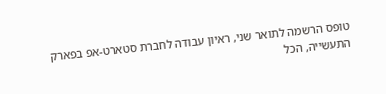טופס הרשמה לתואר שני, ראיון עבודה לחברת סטארט-אפ בפארק התעשייה, הכל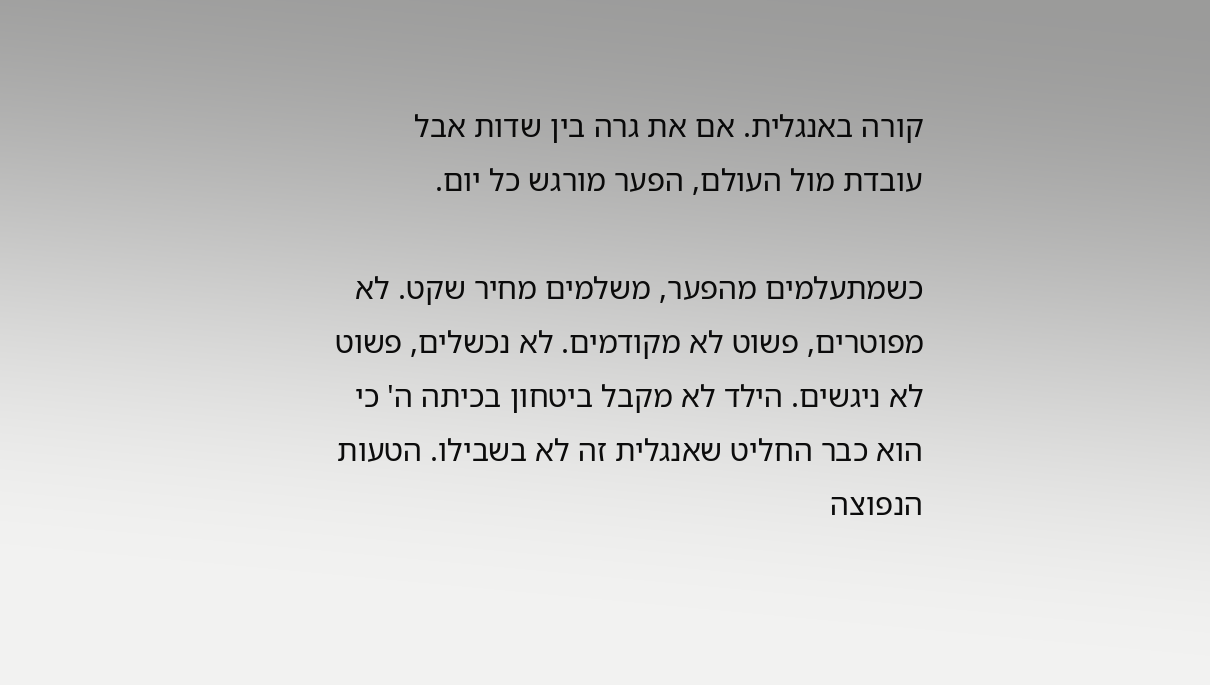קורה באנגלית. אם את גרה בין שדות אבל עובדת מול העולם, הפער מורגש כל יום.

כשמתעלמים מהפער, משלמים מחיר שקט. לא מפוטרים, פשוט לא מקודמים. לא נכשלים, פשוט לא ניגשים. הילד לא מקבל ביטחון בכיתה ה' כי הוא כבר החליט שאנגלית זה לא בשבילו. הטעות הנפוצה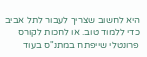היא לחשוב שצריך לעבור לתל אביב כדי ללמוד טוב. או לחכות לקורס פרונטלי שייפתח במתנ"ס בעוד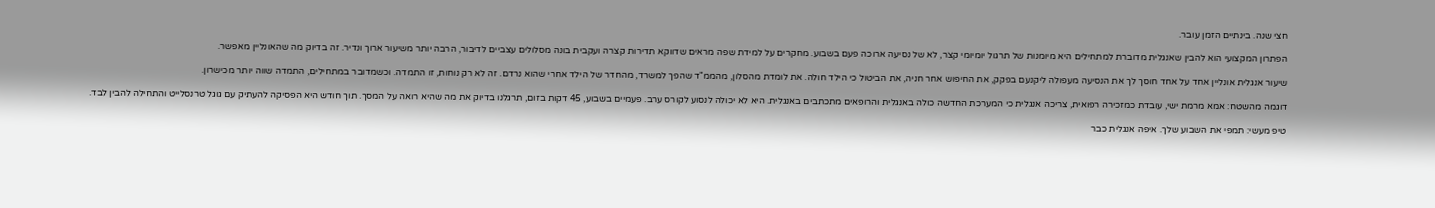חצי שנה. בינתיים הזמן עובר.

הפתרון המקצועי הוא להבין שאנגלית מדוברת למתחילים היא מיומנות של תרגול יומיומי קצר, לא של נסיעה ארוכה פעם בשבוע. מחקרים על למידת שפה מראים שדווקא תדירות קצרה ועקבית בונה מסלולים עצביים לדיבור, הרבה יותר משיעור ארוך ונדיר. זה בדיוק מה שהאונליין מאפשר.

שיעור אנגלית אונליין אחד על אחד חוסך לך את הנסיעה מעפולה ליקנעם בפקק, את החיפוש אחר חניה, את הביטול כי הילד חולה. את לומדת מהסלון, מהממ"ד שהפך למשרד, מהחדר של הילד אחרי שהוא נרדם. זה לא רק נוחות, זו התמדה. וכשמדובר במתחילים, התמדה שווה יותר מכישרון.

דוגמה מהשטח: אמא מרמת ישי, עובדת כמזכירה רפואית, צריכה אנגלית כי המערכת החדשה כולה באנגלית והרופאים מתכתבים באנגלית. היא לא יכולה לנסוע לקורס ערב. פעמיים בשבוע, 45 דקות בזום, תרגלנו בדיוק את מה שהיא רואה על המסך. תוך חודש היא הפסיקה להעתיק עם גוגל טרנסלייט והתחילה להבין לבד.

טיפ מעשי: תמפי את השבוע שלך. איפה אנגלית כבר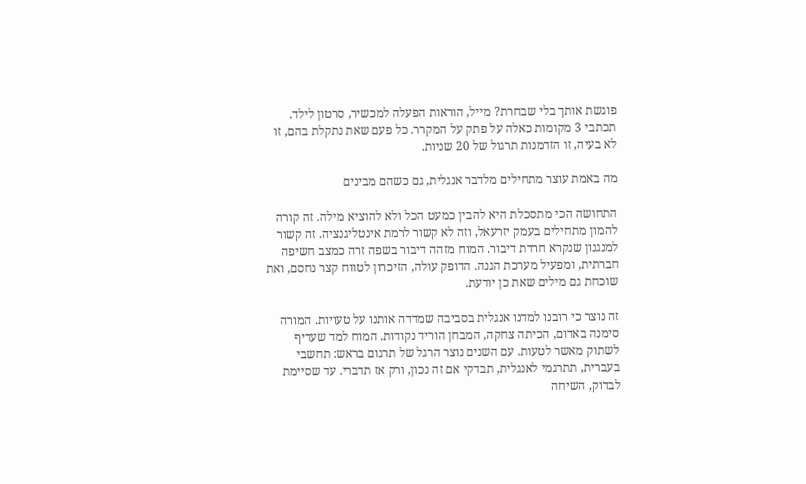פוגשת אותך בלי שבחרת? מייל, הוראות הפעלה למכשיר, סרטון לילד. תכתבי 3 מקומות כאלה על פתק על המקרר. כל פעם שאת נתקלת בהם, זו לא בעיה, זו הזדמנות תרגול של 20 שניות.

מה באמת עוצר מתחילים מלדבר אנגלית, גם כשהם מבינים

התחושה הכי מתסכלת היא להבין כמעט הכל ולא להוציא מילה. זה קורה להמון מתחילים בעמק יזרעאל, וזה לא קשור לרמת אינטליגנציה. זה קשור למנגנון שנקרא חרדת דיבור. המוח מזהה דיבור בשפה זרה כמצב חשיפה חברתית, ומפעיל מערכת הגנה. הדופק עולה, הזיכרון לטווח קצר נחסם, ואת שוכחת גם מילים שאת כן יודעת.

זה נוצר כי רובנו למדנו אנגלית בסביבה שמדדה אותנו על טעויות. המורה סימנה באדום, הכיתה צחקה, המבחן הוריד נקודות. המוח למד שעדיף לשתוק מאשר לטעות. עם השנים נוצר הרגל של תרגום בראש: תחשבי בעברית, תתרגמי לאנגלית, תבדקי אם זה נכון, ורק אז תדברי. עד שסיימת לבדוק, השיחה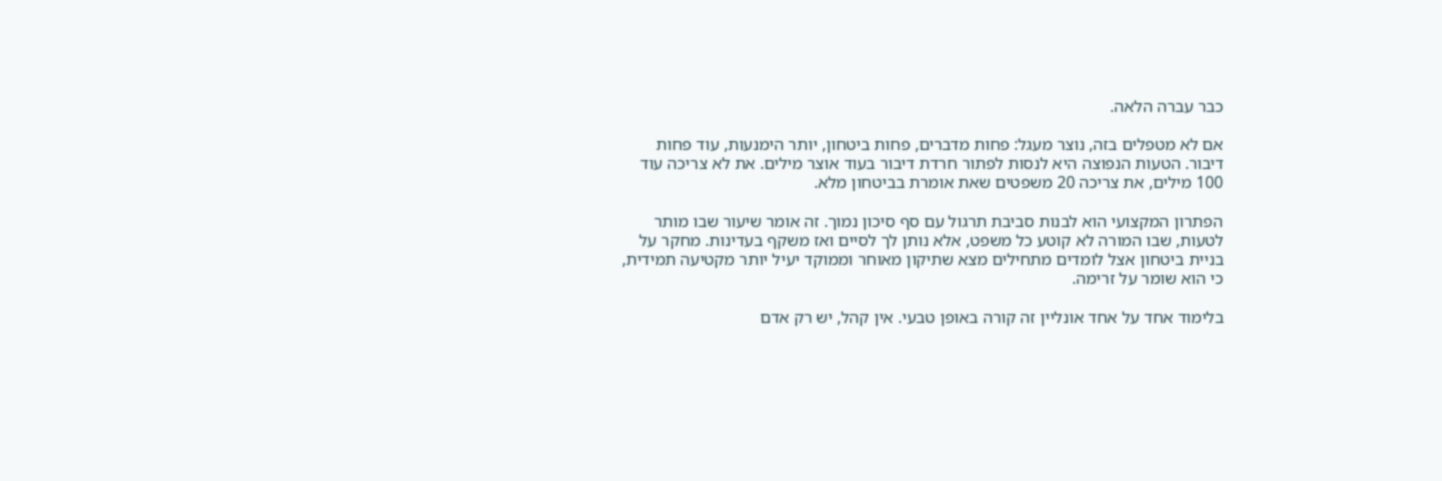כבר עברה הלאה.

אם לא מטפלים בזה, נוצר מעגל: פחות מדברים, פחות ביטחון, יותר הימנעות, עוד פחות דיבור. הטעות הנפוצה היא לנסות לפתור חרדת דיבור בעוד אוצר מילים. את לא צריכה עוד 100 מילים, את צריכה 20 משפטים שאת אומרת בביטחון מלא.

הפתרון המקצועי הוא לבנות סביבת תרגול עם סף סיכון נמוך. זה אומר שיעור שבו מותר לטעות, שבו המורה לא קוטע כל משפט, אלא נותן לך לסיים ואז משקף בעדינות. מחקר על בניית ביטחון אצל לומדים מתחילים מצא שתיקון מאוחר וממוקד יעיל יותר מקטיעה תמידית, כי הוא שומר על זרימה.

בלימוד אחד על אחד אונליין זה קורה באופן טבעי. אין קהל, יש רק אדם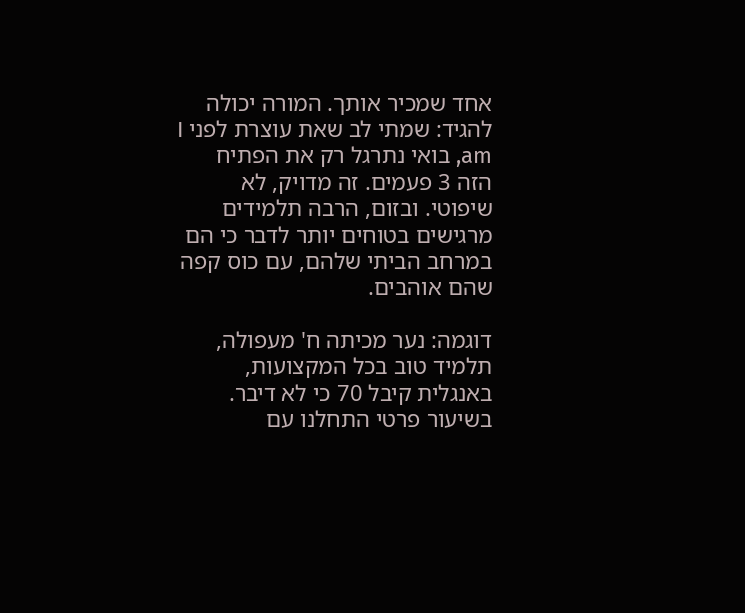אחד שמכיר אותך. המורה יכולה להגיד: שמתי לב שאת עוצרת לפני I am, בואי נתרגל רק את הפתיח הזה 3 פעמים. זה מדויק, לא שיפוטי. ובזום, הרבה תלמידים מרגישים בטוחים יותר לדבר כי הם במרחב הביתי שלהם, עם כוס קפה שהם אוהבים.

דוגמה: נער מכיתה ח' מעפולה, תלמיד טוב בכל המקצועות, באנגלית קיבל 70 כי לא דיבר. בשיעור פרטי התחלנו עם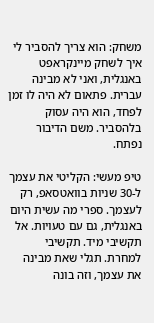משחק: הוא צריך להסביר לי איך לשחק מיינקראפט באנגלית, ואני לא מבינה עברית. פתאום לא היה לו זמן לפחד, הוא היה עסוק בלהסביר. משם הדיבור נפתח.

טיפ מעשי: הקליטי את עצמך ל-30 שניות בוואטסאפ, רק לעצמך. ספרי מה עשית היום באנגלית, גם עם טעויות. אל תקשיבי מיד. תקשיבי למחרת. תגלי שאת מבינה את עצמך, וזה בונה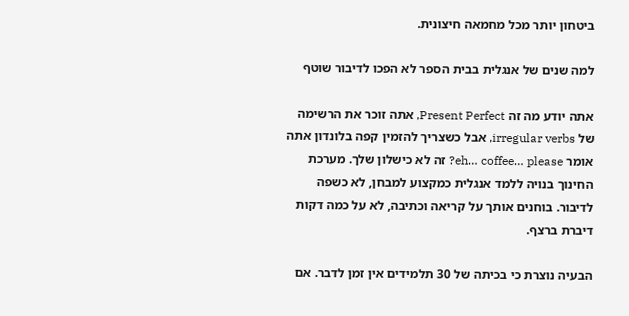ביטחון יותר מכל מחמאה חיצונית.

למה שנים של אנגלית בבית הספר לא הפכו לדיבור שוטף

אתה יודע מה זה Present Perfect, אתה זוכר את הרשימה של irregular verbs, אבל כשצריך להזמין קפה בלונדון אתה אומר eh… coffee… please? זה לא כישלון שלך. מערכת החינוך בנויה ללמד אנגלית כמקצוע למבחן, לא כשפה לדיבור. בוחנים אותך על קריאה וכתיבה, לא על כמה דקות דיברת ברצף.

הבעיה נוצרת כי בכיתה של 30 תלמידים אין זמן לדבר. אם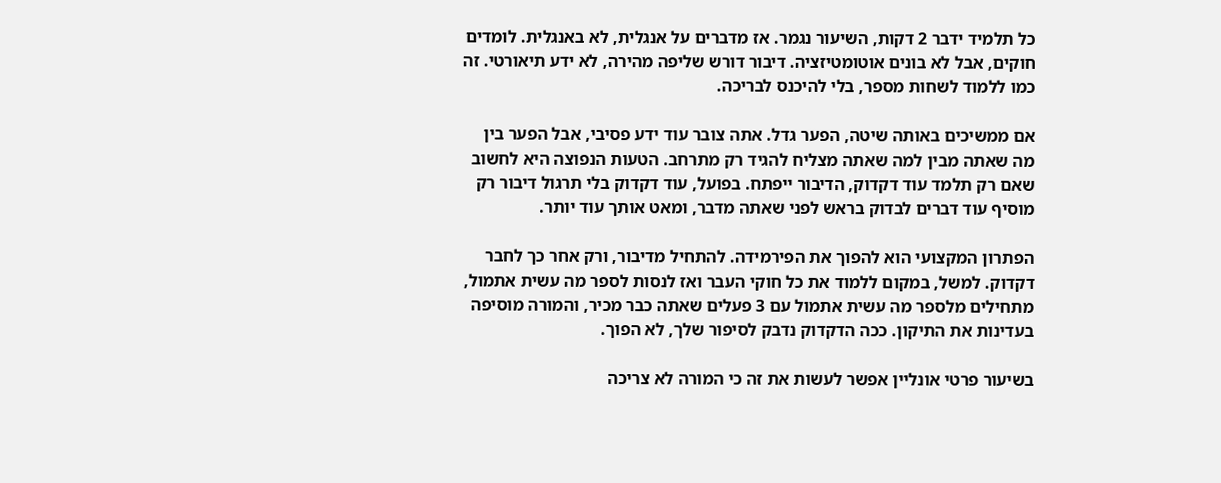כל תלמיד ידבר 2 דקות, השיעור נגמר. אז מדברים על אנגלית, לא באנגלית. לומדים חוקים, אבל לא בונים אוטומטיזציה. דיבור דורש שליפה מהירה, לא ידע תיאורטי. זה כמו ללמוד לשחות מספר, בלי להיכנס לבריכה.

אם ממשיכים באותה שיטה, הפער גדל. אתה צובר עוד ידע פסיבי, אבל הפער בין מה שאתה מבין למה שאתה מצליח להגיד רק מתרחב. הטעות הנפוצה היא לחשוב שאם רק תלמד עוד דקדוק, הדיבור ייפתח. בפועל, עוד דקדוק בלי תרגול דיבור רק מוסיף עוד דברים לבדוק בראש לפני שאתה מדבר, ומאט אותך עוד יותר.

הפתרון המקצועי הוא להפוך את הפירמידה. להתחיל מדיבור, ורק אחר כך לחבר דקדוק. למשל, במקום ללמוד את כל חוקי העבר ואז לנסות לספר מה עשית אתמול, מתחילים מלספר מה עשית אתמול עם 3 פעלים שאתה כבר מכיר, והמורה מוסיפה בעדינות את התיקון. ככה הדקדוק נדבק לסיפור שלך, לא הפוך.

בשיעור פרטי אונליין אפשר לעשות את זה כי המורה לא צריכה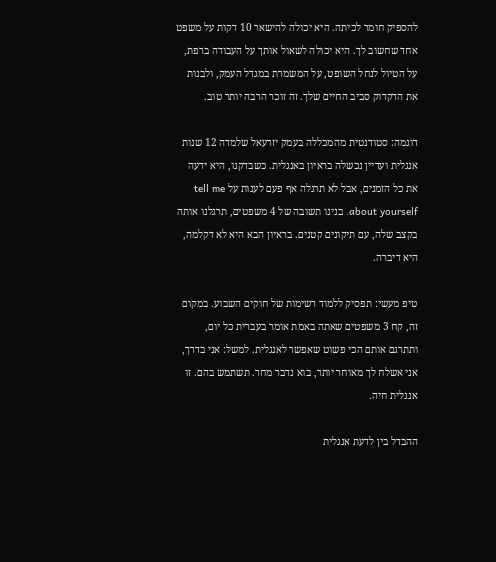להספיק חומר לכיתה. היא יכולה להישאר 10 דקות על משפט אחד שחשוב לך. היא יכולה לשאול אותך על העבודה ברפת, על הטיול לנחל השופט, על המשמרת במגדל העמק, ולבנות את הדקדוק סביב החיים שלך. זה זוכר הרבה יותר טוב.

דוגמה: סטודנטית מהמכללה בעמק יזרעאל שלמדה 12 שנות אנגלית ועדיין נכשלה בראיון באנגלית. כשבדקנו, היא ידעה את כל הזמנים, אבל לא תרגלה אף פעם לענות על tell me about yourself. בנינו תשובה של 4 משפטים, תרגלנו אותה בקצב שלה, עם תיקונים קטנים. בראיון הבא היא לא דקלמה, היא דיברה.

טיפ מעשי: תפסיק ללמוד רשימות של חוקים השבוע. במקום זה, קח 3 משפטים שאתה באמת אומר בעברית כל יום, ותתרגם אותם הכי פשוט שאפשר לאנגלית. למשל: אני בדרך, אני אשלח לך מאוחר יותר, בוא נדבר מחר. תשתמש בהם. זו אנגלית חיה.

ההבדל בין לדעת אנגלית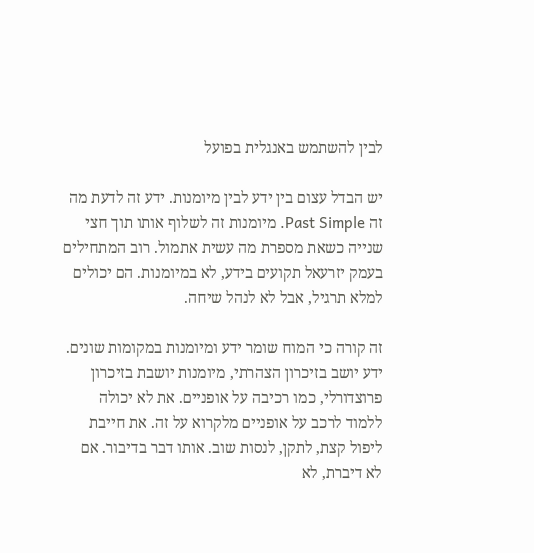לבין להשתמש באנגלית בפועל

יש הבדל עצום בין ידע לבין מיומנות. ידע זה לדעת מה זה Past Simple. מיומנות זה לשלוף אותו תוך חצי שנייה כשאת מספרת מה עשית אתמול. רוב המתחילים בעמק יזרעאל תקועים בידע, לא במיומנות. הם יכולים למלא תרגיל, אבל לא לנהל שיחה.

זה קורה כי המוח שומר ידע ומיומנות במקומות שונים. ידע יושב בזיכרון הצהרתי, מיומנות יושבת בזיכרון פרוצדורלי, כמו רכיבה על אופניים. את לא יכולה ללמוד לרכב על אופניים מלקרוא על זה. את חייבת ליפול קצת, לתקן, לנסות שוב. אותו דבר בדיבור. אם לא דיברת, לא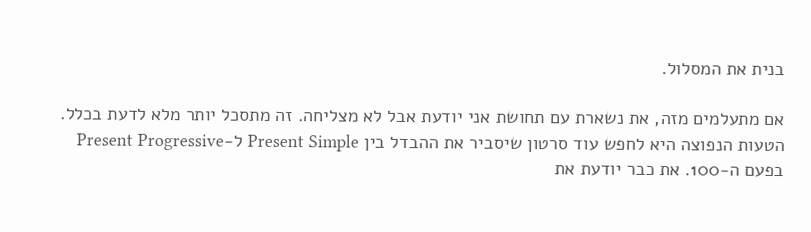בנית את המסלול.

אם מתעלמים מזה, את נשארת עם תחושת אני יודעת אבל לא מצליחה. זה מתסכל יותר מלא לדעת בכלל. הטעות הנפוצה היא לחפש עוד סרטון שיסביר את ההבדל בין Present Simple ל-Present Progressive בפעם ה-100. את כבר יודעת את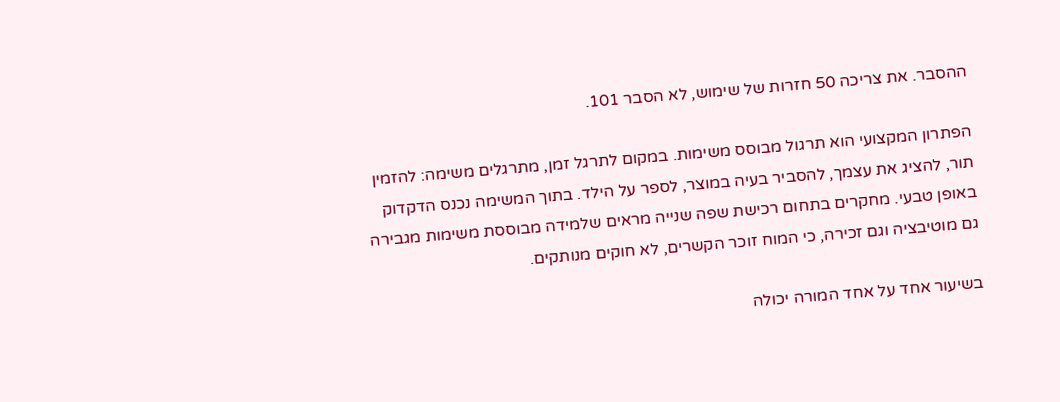ההסבר. את צריכה 50 חזרות של שימוש, לא הסבר 101.

הפתרון המקצועי הוא תרגול מבוסס משימות. במקום לתרגל זמן, מתרגלים משימה: להזמין תור, להציג את עצמך, להסביר בעיה במוצר, לספר על הילד. בתוך המשימה נכנס הדקדוק באופן טבעי. מחקרים בתחום רכישת שפה שנייה מראים שלמידה מבוססת משימות מגבירה גם מוטיבציה וגם זכירה, כי המוח זוכר הקשרים, לא חוקים מנותקים.

בשיעור אחד על אחד המורה יכולה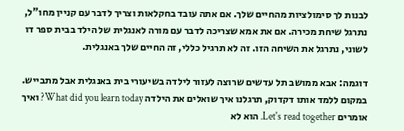לבנות לך סימולציות מהחיים שלך. אם אתה עובד בחקלאות וצריך לדבר עם קניין מחו"ל, נתרגל שיחת מכירה. אם את אמא שצריכה לדבר עם מורה לאנגלית של הילד בבית ספר דו לשוני, נתרגל את השיחה הזו. זה לא תרגיל כללי, זה החיים שלך באנגלית.

דוגמה: אבא ממושב תל עדשים שרוצה לעזור לילדה בשיעורי בית באנגלית אבל מתבייש. במקום ללמד אותו דקדוק, תרגלנו איך שואלים את הילדה What did you learn today? ואיך אומרים Let's read together. הוא לא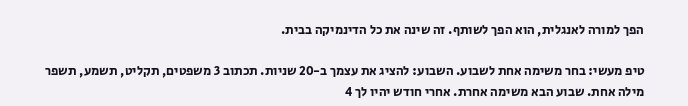הפך למורה לאנגלית, הוא הפך לשותף. זה שינה את כל הדינמיקה בבית.

טיפ מעשי: בחר משימה אחת לשבוע. השבוע: להציג את עצמך ב-20 שניות. תכתוב 3 משפטים, תקליט, תשמע, תשפר מילה אחת. שבוע הבא משימה אחרת. אחרי חודש יהיו לך 4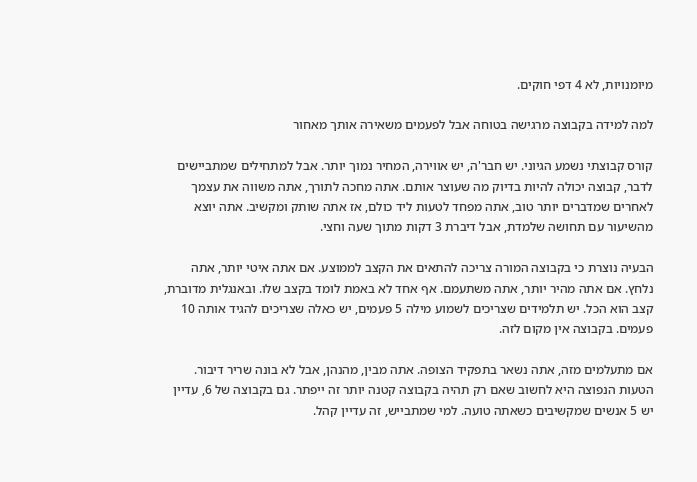מיומנויות, לא 4 דפי חוקים.

למה למידה בקבוצה מרגישה בטוחה אבל לפעמים משאירה אותך מאחור

קורס קבוצתי נשמע הגיוני. יש חבר'ה, יש אווירה, המחיר נמוך יותר. אבל למתחילים שמתביישים לדבר, קבוצה יכולה להיות בדיוק מה שעוצר אותם. אתה מחכה לתורך, אתה משווה את עצמך לאחרים שמדברים יותר טוב, אתה מפחד לטעות ליד כולם, אז אתה שותק ומקשיב. אתה יוצא מהשיעור עם תחושה שלמדת, אבל דיברת 3 דקות מתוך שעה וחצי.

הבעיה נוצרת כי בקבוצה המורה צריכה להתאים את הקצב לממוצע. אם אתה איטי יותר, אתה נלחץ. אם אתה מהיר יותר, אתה משתעמם. אף אחד לא באמת לומד בקצב שלו. ובאנגלית מדוברת, קצב הוא הכל. יש תלמידים שצריכים לשמוע מילה 5 פעמים, יש כאלה שצריכים להגיד אותה 10 פעמים. בקבוצה אין מקום לזה.

אם מתעלמים מזה, אתה נשאר בתפקיד הצופה. אתה מבין, מהנהן, אבל לא בונה שריר דיבור. הטעות הנפוצה היא לחשוב שאם רק תהיה בקבוצה קטנה יותר זה ייפתר. גם בקבוצה של 6, עדיין יש 5 אנשים שמקשיבים כשאתה טועה. למי שמתבייש, זה עדיין קהל.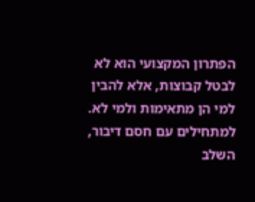הפתרון המקצועי הוא לא לבטל קבוצות, אלא להבין למי הן מתאימות ולמי לא. למתחילים עם חסם דיבור, השלב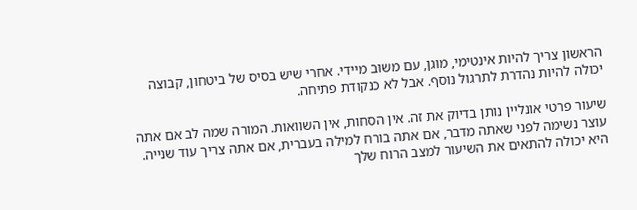הראשון צריך להיות אינטימי, מוגן, עם משוב מיידי. אחרי שיש בסיס של ביטחון, קבוצה יכולה להיות נהדרת לתרגול נוסף. אבל לא כנקודת פתיחה.

שיעור פרטי אונליין נותן בדיוק את זה. אין הסחות, אין השוואות. המורה שמה לב אם אתה עוצר נשימה לפני שאתה מדבר, אם אתה בורח למילה בעברית, אם אתה צריך עוד שנייה. היא יכולה להתאים את השיעור למצב הרוח שלך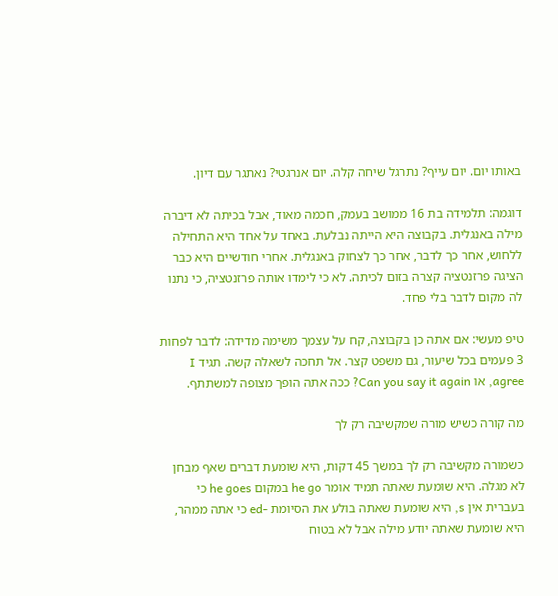באותו יום. יום עייף? נתרגל שיחה קלה. יום אנרגטי? נאתגר עם דיון.

דוגמה: תלמידה בת 16 ממושב בעמק, חכמה מאוד, אבל בכיתה לא דיברה מילה באנגלית. בקבוצה היא הייתה נבלעת. באחד על אחד היא התחילה ללחוש, אחר כך לדבר, אחר כך לצחוק באנגלית. אחרי חודשיים היא כבר הציגה פרזנטציה קצרה בזום לכיתה. לא כי לימדו אותה פרזנטציה, כי נתנו לה מקום לדבר בלי פחד.

טיפ מעשי: אם אתה כן בקבוצה, קח על עצמך משימה מדידה: לדבר לפחות 3 פעמים בכל שיעור, גם משפט קצר. אל תחכה לשאלה קשה. תגיד I agree, או Can you say it again? ככה אתה הופך מצופה למשתתף.

מה קורה כשיש מורה שמקשיבה רק לך

כשמורה מקשיבה רק לך במשך 45 דקות, היא שומעת דברים שאף מבחן לא מגלה. היא שומעת שאתה תמיד אומר he go במקום he goes כי בעברית אין s, היא שומעת שאתה בולע את הסיומת -ed כי אתה ממהר, היא שומעת שאתה יודע מילה אבל לא בטוח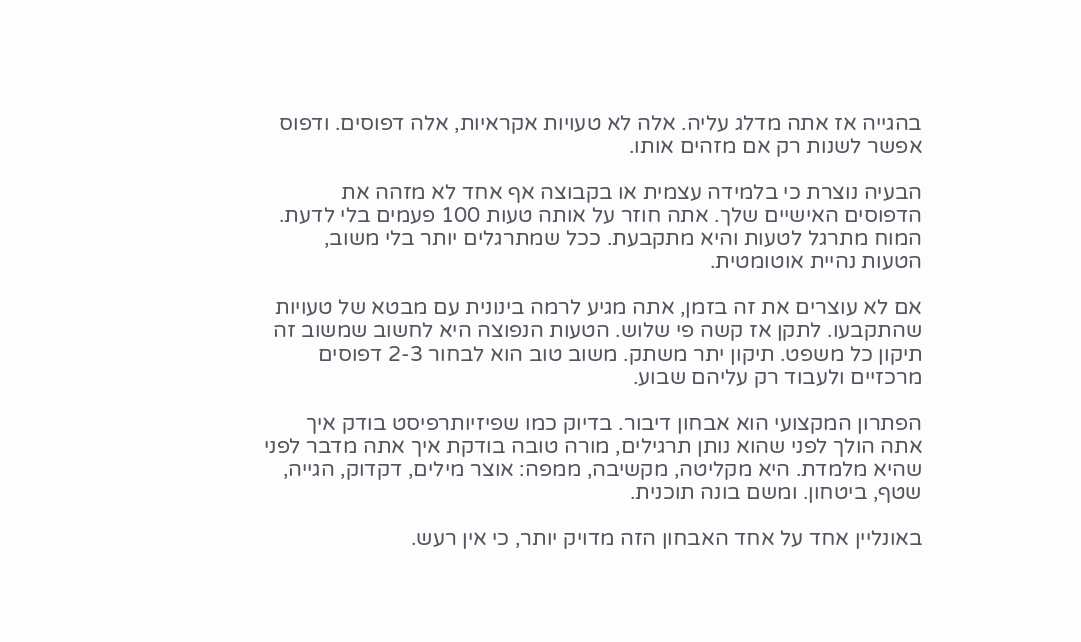בהגייה אז אתה מדלג עליה. אלה לא טעויות אקראיות, אלה דפוסים. ודפוס אפשר לשנות רק אם מזהים אותו.

הבעיה נוצרת כי בלמידה עצמית או בקבוצה אף אחד לא מזהה את הדפוסים האישיים שלך. אתה חוזר על אותה טעות 100 פעמים בלי לדעת. המוח מתרגל לטעות והיא מתקבעת. ככל שמתרגלים יותר בלי משוב, הטעות נהיית אוטומטית.

אם לא עוצרים את זה בזמן, אתה מגיע לרמה בינונית עם מבטא של טעויות שהתקבעו. לתקן אז קשה פי שלוש. הטעות הנפוצה היא לחשוב שמשוב זה תיקון כל משפט. תיקון יתר משתק. משוב טוב הוא לבחור 2-3 דפוסים מרכזיים ולעבוד רק עליהם שבוע.

הפתרון המקצועי הוא אבחון דיבור. בדיוק כמו שפיזיותרפיסט בודק איך אתה הולך לפני שהוא נותן תרגילים, מורה טובה בודקת איך אתה מדבר לפני שהיא מלמדת. היא מקליטה, מקשיבה, ממפה: אוצר מילים, דקדוק, הגייה, שטף, ביטחון. ומשם בונה תוכנית.

באונליין אחד על אחד האבחון הזה מדויק יותר, כי אין רעש.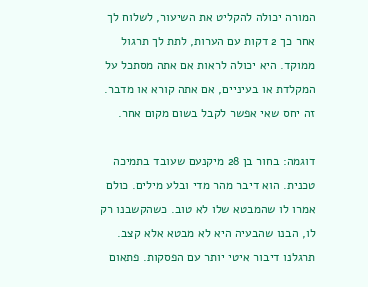המורה יכולה להקליט את השיעור, לשלוח לך אחר כך 2 דקות עם הערות, לתת לך תרגול ממוקד. היא יכולה לראות אם אתה מסתכל על המקלדת או בעיניים, אם אתה קורא או מדבר. זה יחס שאי אפשר לקבל בשום מקום אחר.

דוגמה: בחור בן 28 מיקנעם שעובד בתמיכה טכנית. הוא דיבר מהר מדי ובלע מילים. כולם אמרו לו שהמבטא שלו לא טוב. כשהקשבנו רק לו, הבנו שהבעיה היא לא מבטא אלא קצב. תרגלנו דיבור איטי יותר עם הפסקות. פתאום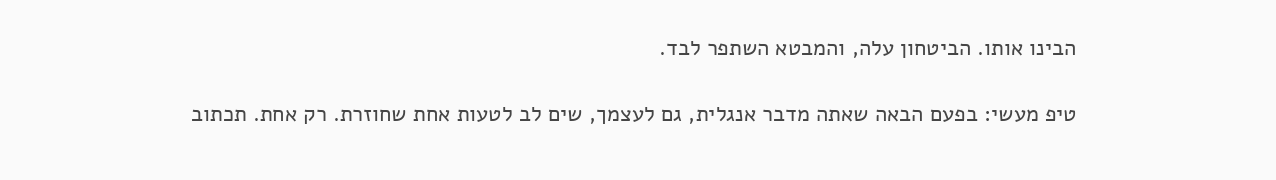הבינו אותו. הביטחון עלה, והמבטא השתפר לבד.

טיפ מעשי: בפעם הבאה שאתה מדבר אנגלית, גם לעצמך, שים לב לטעות אחת שחוזרת. רק אחת. תכתוב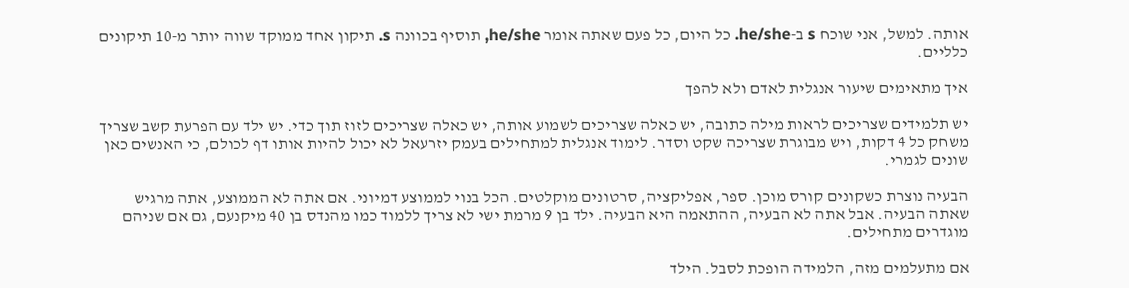אותה. למשל, אני שוכח s ב-he/she. כל היום, כל פעם שאתה אומר he/she, תוסיף בכוונה s. תיקון אחד ממוקד שווה יותר מ-10 תיקונים כלליים.

איך מתאימים שיעור אנגלית לאדם ולא להפך

יש תלמידים שצריכים לראות מילה כתובה, יש כאלה שצריכים לשמוע אותה, יש כאלה שצריכים לזוז תוך כדי. יש ילד עם הפרעת קשב שצריך משחק כל 4 דקות, ויש מבוגרת שצריכה שקט וסדר. לימוד אנגלית למתחילים בעמק יזרעאל לא יכול להיות אותו דף לכולם, כי האנשים כאן שונים לגמרי.

הבעיה נוצרת כשקונים קורס מוכן. ספר, אפליקציה, סרטונים מוקלטים. הכל בנוי לממוצע דמיוני. אם אתה לא הממוצע, אתה מרגיש שאתה הבעיה. אבל אתה לא הבעיה, ההתאמה היא הבעיה. ילד בן 9 מרמת ישי לא צריך ללמוד כמו מהנדס בן 40 מיקנעם, גם אם שניהם מוגדרים מתחילים.

אם מתעלמים מזה, הלמידה הופכת לסבל. הילד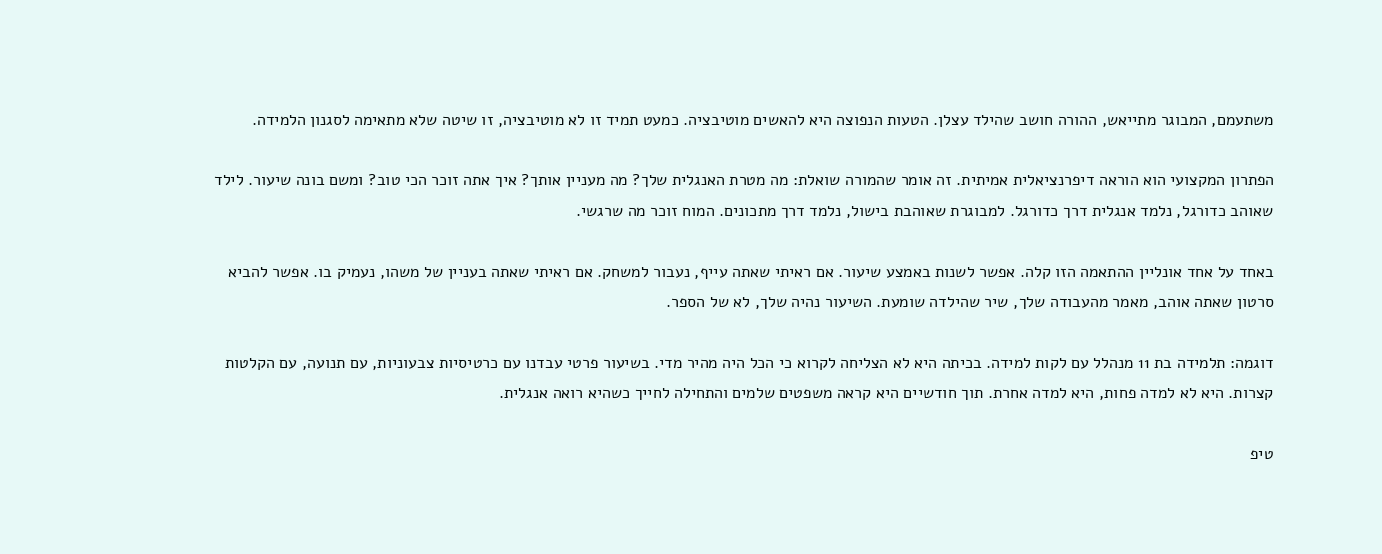משתעמם, המבוגר מתייאש, ההורה חושב שהילד עצלן. הטעות הנפוצה היא להאשים מוטיבציה. כמעט תמיד זו לא מוטיבציה, זו שיטה שלא מתאימה לסגנון הלמידה.

הפתרון המקצועי הוא הוראה דיפרנציאלית אמיתית. זה אומר שהמורה שואלת: מה מטרת האנגלית שלך? מה מעניין אותך? איך אתה זוכר הכי טוב? ומשם בונה שיעור. לילד שאוהב כדורגל, נלמד אנגלית דרך כדורגל. למבוגרת שאוהבת בישול, נלמד דרך מתכונים. המוח זוכר מה שרגשי.

באחד על אחד אונליין ההתאמה הזו קלה. אפשר לשנות באמצע שיעור. אם ראיתי שאתה עייף, נעבור למשחק. אם ראיתי שאתה בעניין של משהו, נעמיק בו. אפשר להביא סרטון שאתה אוהב, מאמר מהעבודה שלך, שיר שהילדה שומעת. השיעור נהיה שלך, לא של הספר.

דוגמה: תלמידה בת 11 מנהלל עם לקות למידה. בכיתה היא לא הצליחה לקרוא כי הכל היה מהיר מדי. בשיעור פרטי עבדנו עם כרטיסיות צבעוניות, עם תנועה, עם הקלטות קצרות. היא לא למדה פחות, היא למדה אחרת. תוך חודשיים היא קראה משפטים שלמים והתחילה לחייך כשהיא רואה אנגלית.

טיפ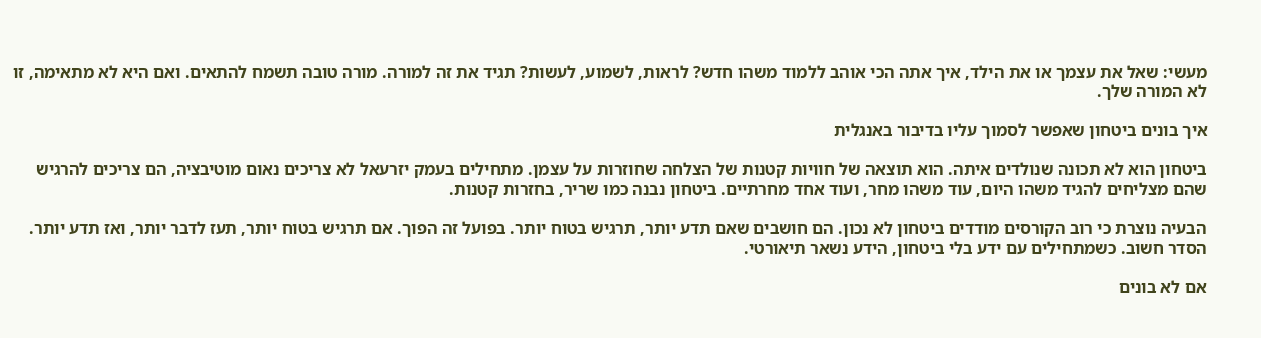מעשי: שאל את עצמך או את הילד, איך אתה הכי אוהב ללמוד משהו חדש? לראות, לשמוע, לעשות? תגיד את זה למורה. מורה טובה תשמח להתאים. ואם היא לא מתאימה, זו לא המורה שלך.

איך בונים ביטחון שאפשר לסמוך עליו בדיבור באנגלית

ביטחון הוא לא תכונה שנולדים איתה. הוא תוצאה של חוויות קטנות של הצלחה שחוזרות על עצמן. מתחילים בעמק יזרעאל לא צריכים נאום מוטיבציה, הם צריכים להרגיש שהם מצליחים להגיד משהו היום, עוד משהו מחר, ועוד אחד מחרתיים. ביטחון נבנה כמו שריר, בחזרות קטנות.

הבעיה נוצרת כי רוב הקורסים מודדים ביטחון לא נכון. הם חושבים שאם תדע יותר, תרגיש בטוח יותר. בפועל זה הפוך. אם תרגיש בטוח יותר, תעז לדבר יותר, ואז תדע יותר. הסדר חשוב. כשמתחילים עם ידע בלי ביטחון, הידע נשאר תיאורטי.

אם לא בונים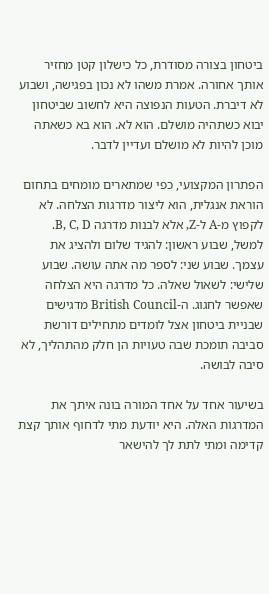ביטחון בצורה מסודרת, כל כישלון קטן מחזיר אותך אחורה. אמרת משהו לא נכון בפגישה, ושבוע לא דיברת. הטעות הנפוצה היא לחשוב שביטחון יבוא כשתהיה מושלם. הוא לא. הוא בא כשאתה מוכן להיות לא מושלם ועדיין לדבר.

הפתרון המקצועי, כפי שמתארים מומחים בתחום הוראת אנגלית, הוא ליצור מדרגות הצלחה. לא לקפוץ מ-A ל-Z, אלא לבנות מדרגה B, C, D. למשל, שבוע ראשון: להגיד שלום ולהציג את עצמך. שבוע שני: לספר מה אתה עושה. שבוע שלישי: לשאול שאלה. כל מדרגה היא הצלחה שאפשר לחגוג. ה-British Council מדגישים שבניית ביטחון אצל לומדים מתחילים דורשת סביבה תומכת שבה טעויות הן חלק מהתהליך, לא סיבה לבושה.

בשיעור אחד על אחד המורה בונה איתך את המדרגות האלה. היא יודעת מתי לדחוף אותך קצת קדימה ומתי לתת לך להישאר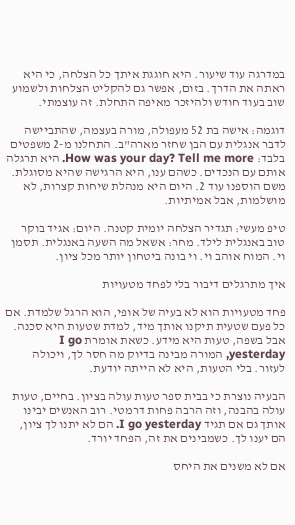במדרגה עוד שיעור. היא חוגגת איתך כל הצלחה, כי היא ראתה את הדרך. בזום, אפשר גם להקליט הצלחות ולשמוע שוב בעוד חודש ולהיזכר מאיפה התחלת. זה עוצמתי.

דוגמה: אישה בת 52 מעפולה, מורה בעצמה, שהתביישה לדבר אנגלית עם הבן שחזר מארה"ב. התחלנו מ-2 משפטים בלבד: How was your day? Tell me more. היא תרגלה אותם עם הנכדים. כשהם ענו, היא הרגישה שהיא מסוגלת. משם הוספנו עוד 2. היום היא מנהלת שיחות קצרות, לא מושלמות, אבל אמיתיות.

טיפ מעשי: תגדיר הצלחה יומית קטנה. היום: אגיד בוקר טוב באנגלית לילד. מחר: אשאל מה השעה באנגלית. תסמן וי. המוח אוהב וי. וי בונה ביטחון יותר מכל ציון.

איך מתרגלים דיבור בלי לפחד מטעויות

פחד מטעויות הוא לא בעיה של אופי, הוא הרגל שלמדת. אם כל פעם שטעית תיקנו אותך מיד, למדת שטעות היא סכנה. אבל בשפה, טעות היא מידע. כשאת אומרת I go yesterday, המורה מבינה בדיוק מה חסר לך, ויכולה לעזור. בלי הטעות, היא לא הייתה יודעת.

הבעיה נוצרת כי בבית ספר טעות עולה בציון. בחיים, טעות עולה בהבנה, וזה הרבה פחות דרמטי. רוב האנשים יבינו אותך גם אם תגיד I go yesterday. הם לא יתנו לך ציון, הם יענו לך. כשמבינים את זה, הפחד יורד.

אם לא משנים את היחס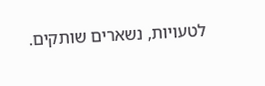לטעויות, נשארים שותקים.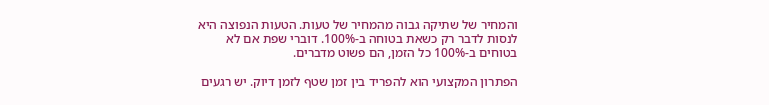והמחיר של שתיקה גבוה מהמחיר של טעות. הטעות הנפוצה היא לנסות לדבר רק כשאת בטוחה ב-100%. דוברי שפת אם לא בטוחים ב-100% כל הזמן, הם פשוט מדברים.

הפתרון המקצועי הוא להפריד בין זמן שטף לזמן דיוק. יש רגעים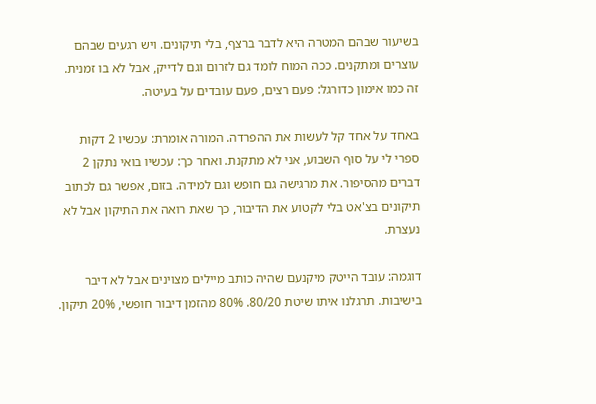בשיעור שבהם המטרה היא לדבר ברצף, בלי תיקונים. ויש רגעים שבהם עוצרים ומתקנים. ככה המוח לומד גם לזרום וגם לדייק, אבל לא בו זמנית. זה כמו אימון כדורגל: פעם רצים, פעם עובדים על בעיטה.

באחד על אחד קל לעשות את ההפרדה. המורה אומרת: עכשיו 2 דקות ספרי לי על סוף השבוע, אני לא מתקנת. ואחר כך: עכשיו בואי נתקן 2 דברים מהסיפור. את מרגישה גם חופש וגם למידה. בזום, אפשר גם לכתוב תיקונים בצ'אט בלי לקטוע את הדיבור, כך שאת רואה את התיקון אבל לא נעצרת.

דוגמה: עובד הייטק מיקנעם שהיה כותב מיילים מצוינים אבל לא דיבר בישיבות. תרגלנו איתו שיטת 80/20. 80% מהזמן דיבור חופשי, 20% תיקון.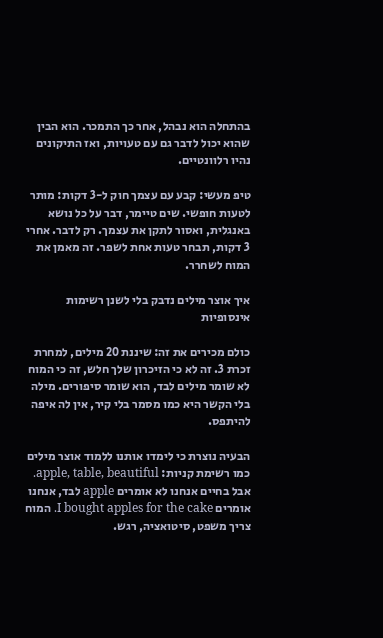בהתחלה הוא נבהל, אחר כך התמכר. הוא הבין שהוא יכול לדבר גם עם טעויות, ואז התיקונים נהיו רלוונטיים.

טיפ מעשי: קבע עם עצמך חוק ל-3 דקות: מותר לטעות חופשי. שים טיימר, דבר על כל נושא באנגלית, ואסור לתקן את עצמך. רק לדבר. אחרי 3 דקות, תבחר טעות אחת לשפר. זה מאמן את המוח לשחרר.

איך אוצר מילים נדבק בלי לשנן רשימות אינסופיות

כולם מכירים את זה: שיננת 20 מילים, למחרת זכרת 3. זה לא כי הזיכרון שלך חלש, זה כי המוח לא שומר מילים לבד, הוא שומר סיפורים. מילה בלי הקשר היא כמו מסמר בלי קיר, אין לה איפה להיתפס.

הבעיה נוצרת כי לימדו אותנו ללמוד אוצר מילים כמו רשימת קניות: apple, table, beautiful. אבל בחיים אנחנו לא אומרים apple לבד, אנחנו אומרים I bought apples for the cake. המוח צריך משפט, סיטואציה, רגש.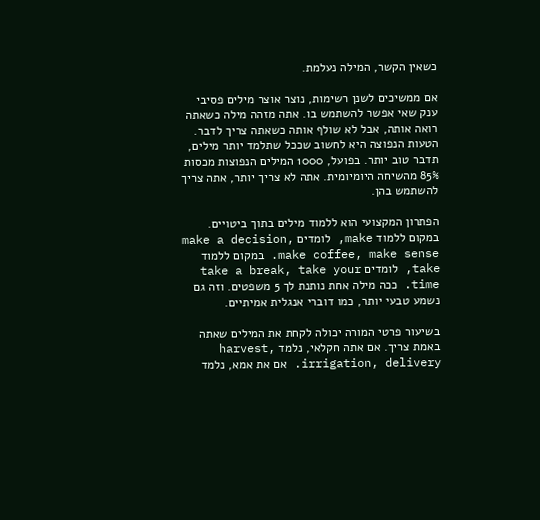כשאין הקשר, המילה נעלמת.

אם ממשיכים לשנן רשימות, נוצר אוצר מילים פסיבי ענק שאי אפשר להשתמש בו. אתה מזהה מילה כשאתה רואה אותה, אבל לא שולף אותה כשאתה צריך לדבר. הטעות הנפוצה היא לחשוב שככל שתלמד יותר מילים, תדבר טוב יותר. בפועל, 1000 המילים הנפוצות מכסות 85% מהשיחה היומיומית. אתה לא צריך יותר, אתה צריך להשתמש בהן.

הפתרון המקצועי הוא ללמוד מילים בתוך ביטויים. במקום ללמוד make, לומדים make a decision, make coffee, make sense. במקום ללמוד take, לומדים take a break, take your time. ככה מילה אחת נותנת לך 5 משפטים. וזה גם נשמע טבעי יותר, כמו דוברי אנגלית אמיתיים.

בשיעור פרטי המורה יכולה לקחת את המילים שאתה באמת צריך. אם אתה חקלאי, נלמד harvest, irrigation, delivery. אם את אמא, נלמד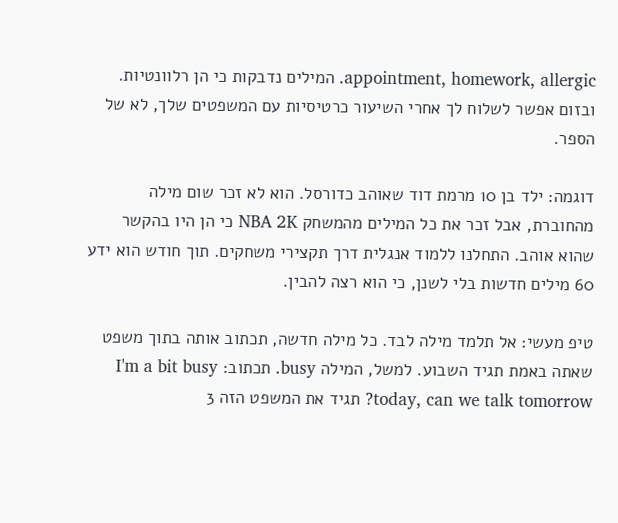appointment, homework, allergic. המילים נדבקות כי הן רלוונטיות. ובזום אפשר לשלוח לך אחרי השיעור כרטיסיות עם המשפטים שלך, לא של הספר.

דוגמה: ילד בן 10 מרמת דוד שאוהב כדורסל. הוא לא זכר שום מילה מהחוברת, אבל זכר את כל המילים מהמשחק NBA 2K כי הן היו בהקשר שהוא אוהב. התחלנו ללמוד אנגלית דרך תקצירי משחקים. תוך חודש הוא ידע 60 מילים חדשות בלי לשנן, כי הוא רצה להבין.

טיפ מעשי: אל תלמד מילה לבד. כל מילה חדשה, תכתוב אותה בתוך משפט שאתה באמת תגיד השבוע. למשל, המילה busy. תכתוב: I'm a bit busy today, can we talk tomorrow? תגיד את המשפט הזה 3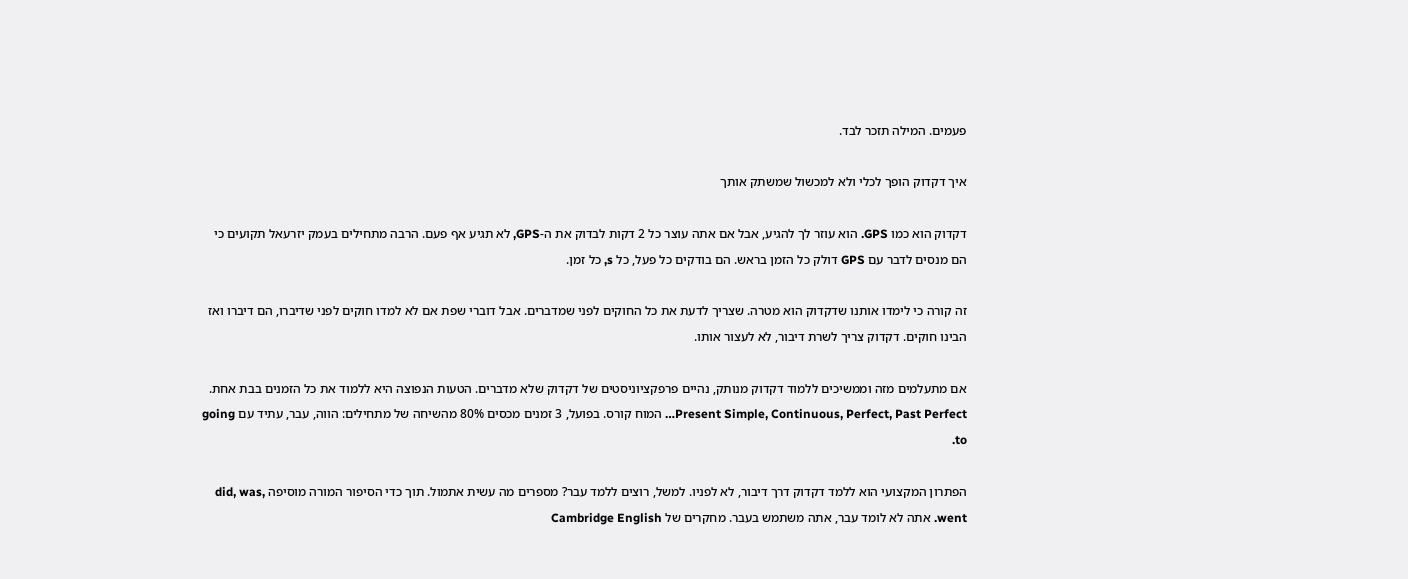פעמים. המילה תזכר לבד.

איך דקדוק הופך לכלי ולא למכשול שמשתק אותך

דקדוק הוא כמו GPS. הוא עוזר לך להגיע, אבל אם אתה עוצר כל 2 דקות לבדוק את ה-GPS, לא תגיע אף פעם. הרבה מתחילים בעמק יזרעאל תקועים כי הם מנסים לדבר עם GPS דולק כל הזמן בראש. הם בודקים כל פעל, כל s, כל זמן.

זה קורה כי לימדו אותנו שדקדוק הוא מטרה. שצריך לדעת את כל החוקים לפני שמדברים. אבל דוברי שפת אם לא למדו חוקים לפני שדיברו, הם דיברו ואז הבינו חוקים. דקדוק צריך לשרת דיבור, לא לעצור אותו.

אם מתעלמים מזה וממשיכים ללמוד דקדוק מנותק, נהיים פרפקציוניסטים של דקדוק שלא מדברים. הטעות הנפוצה היא ללמוד את כל הזמנים בבת אחת. Present Simple, Continuous, Perfect, Past Perfect… המוח קורס. בפועל, 3 זמנים מכסים 80% מהשיחה של מתחילים: הווה, עבר, עתיד עם going to.

הפתרון המקצועי הוא ללמד דקדוק דרך דיבור, לא לפניו. למשל, רוצים ללמד עבר? מספרים מה עשית אתמול. תוך כדי הסיפור המורה מוסיפה did, was, went. אתה לא לומד עבר, אתה משתמש בעבר. מחקרים של Cambridge English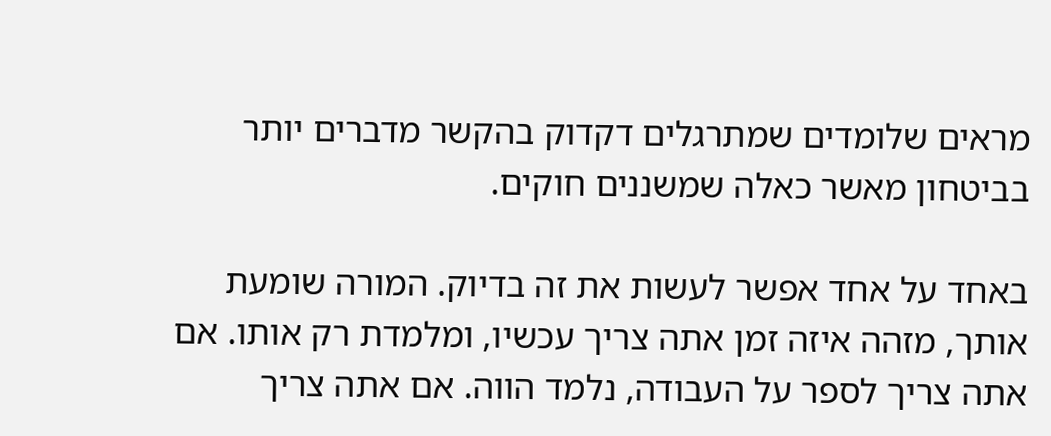מראים שלומדים שמתרגלים דקדוק בהקשר מדברים יותר בביטחון מאשר כאלה שמשננים חוקים.

באחד על אחד אפשר לעשות את זה בדיוק. המורה שומעת אותך, מזהה איזה זמן אתה צריך עכשיו, ומלמדת רק אותו. אם אתה צריך לספר על העבודה, נלמד הווה. אם אתה צריך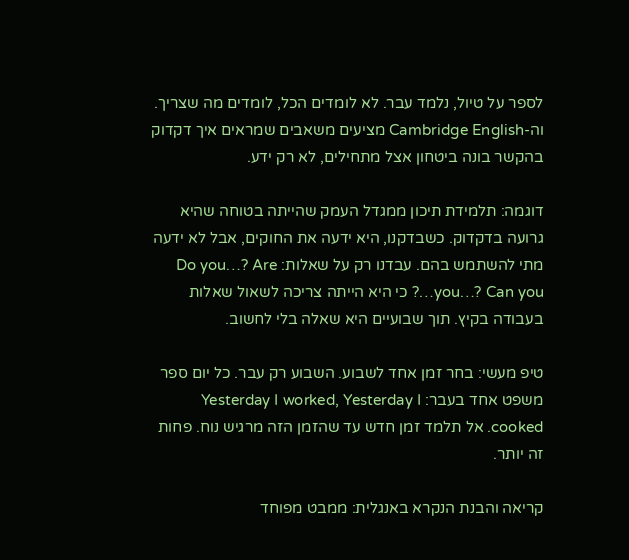לספר על טיול, נלמד עבר. לא לומדים הכל, לומדים מה שצריך. וה-Cambridge English מציעים משאבים שמראים איך דקדוק בהקשר בונה ביטחון אצל מתחילים, לא רק ידע.

דוגמה: תלמידת תיכון ממגדל העמק שהייתה בטוחה שהיא גרועה בדקדוק. כשבדקנו, היא ידעה את החוקים, אבל לא ידעה מתי להשתמש בהם. עבדנו רק על שאלות: Do you…? Are you…? Can you…? כי היא הייתה צריכה לשאול שאלות בעבודה בקיץ. תוך שבועיים היא שאלה בלי לחשוב.

טיפ מעשי: בחר זמן אחד לשבוע. השבוע רק עבר. כל יום ספר משפט אחד בעבר: Yesterday I worked, Yesterday I cooked. אל תלמד זמן חדש עד שהזמן הזה מרגיש נוח. פחות זה יותר.

קריאה והבנת הנקרא באנגלית: ממבט מפוחד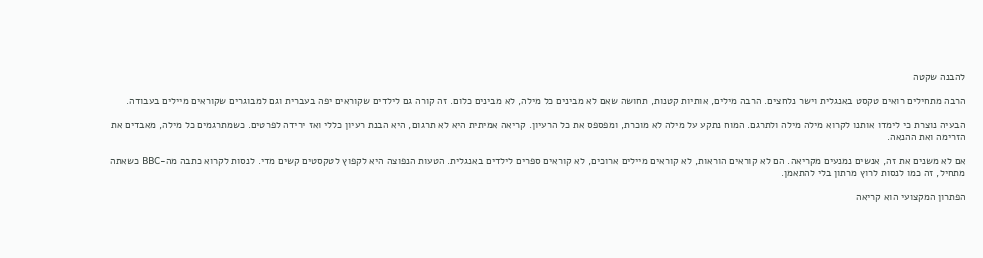להבנה שקטה

הרבה מתחילים רואים טקסט באנגלית וישר נלחצים. הרבה מילים, אותיות קטנות, תחושה שאם לא מבינים כל מילה, לא מבינים כלום. זה קורה גם לילדים שקוראים יפה בעברית וגם למבוגרים שקוראים מיילים בעבודה.

הבעיה נוצרת כי לימדו אותנו לקרוא מילה מילה ולתרגם. המוח נתקע על מילה לא מוכרת, ומפספס את כל הרעיון. קריאה אמיתית היא לא תרגום, היא הבנת רעיון כללי ואז ירידה לפרטים. כשמתרגמים כל מילה, מאבדים את הזרימה ואת ההנאה.

אם לא משנים את זה, אנשים נמנעים מקריאה. הם לא קוראים הוראות, לא קוראים מיילים ארוכים, לא קוראים ספרים לילדים באנגלית. הטעות הנפוצה היא לקפוץ לטקסטים קשים מדי. לנסות לקרוא כתבה מה-BBC כשאתה מתחיל, זה כמו לנסות לרוץ מרתון בלי להתאמן.

הפתרון המקצועי הוא קריאה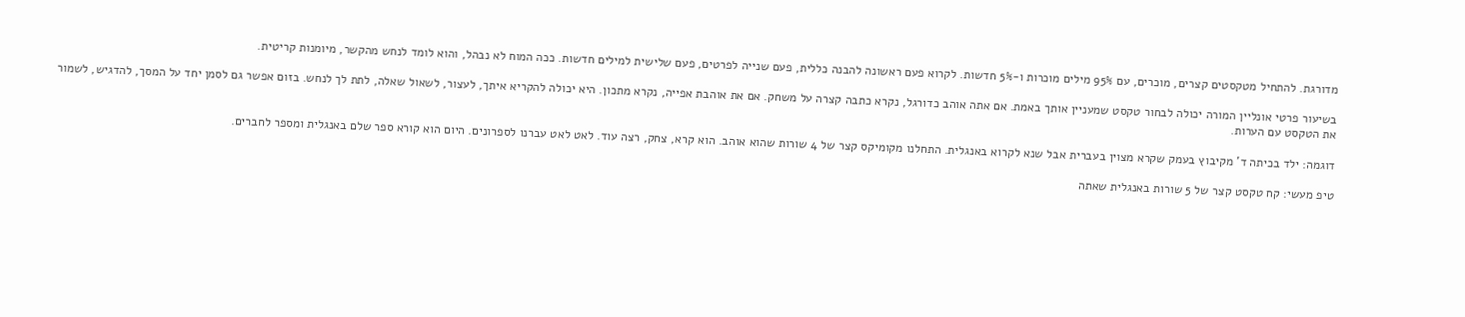מדורגת. להתחיל מטקסטים קצרים, מוכרים, עם 95% מילים מוכרות ו-5% חדשות. לקרוא פעם ראשונה להבנה כללית, פעם שנייה לפרטים, פעם שלישית למילים חדשות. ככה המוח לא נבהל, והוא לומד לנחש מהקשר, מיומנות קריטית.

בשיעור פרטי אונליין המורה יכולה לבחור טקסט שמעניין אותך באמת. אם אתה אוהב כדורגל, נקרא כתבה קצרה על משחק. אם את אוהבת אפייה, נקרא מתכון. היא יכולה להקריא איתך, לעצור, לשאול שאלה, לתת לך לנחש. בזום אפשר גם לסמן יחד על המסך, להדגיש, לשמור את הטקסט עם הערות.

דוגמה: ילד בכיתה ד' מקיבוץ בעמק שקרא מצוין בעברית אבל שנא לקרוא באנגלית. התחלנו מקומיקס קצר של 4 שורות שהוא אוהב. הוא קרא, צחק, רצה עוד. לאט לאט עברנו לספרונים. היום הוא קורא ספר שלם באנגלית ומספר לחברים.

טיפ מעשי: קח טקסט קצר של 5 שורות באנגלית שאתה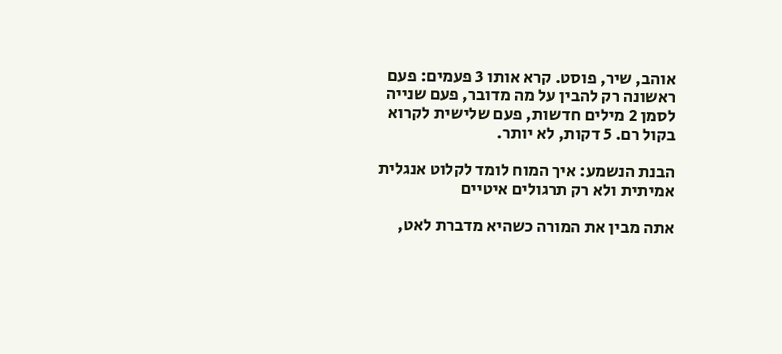אוהב, שיר, פוסט. קרא אותו 3 פעמים: פעם ראשונה רק להבין על מה מדובר, פעם שנייה לסמן 2 מילים חדשות, פעם שלישית לקרוא בקול רם. 5 דקות, לא יותר.

הבנת הנשמע: איך המוח לומד לקלוט אנגלית אמיתית ולא רק תרגולים איטיים

אתה מבין את המורה כשהיא מדברת לאט,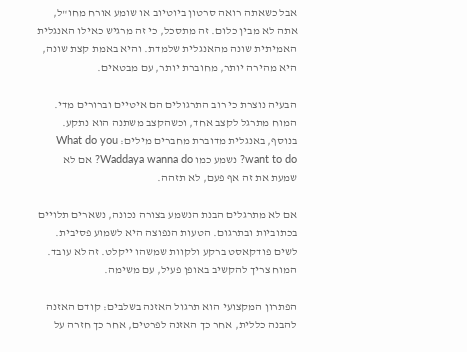אבל כשאתה רואה סרטון ביוטיוב או שומע אורח מחו"ל, אתה לא מבין כלום. זה מתסכל, כי זה מרגיש כאילו האנגלית האמיתית שונה מהאנגלית שלמדת. והיא באמת קצת שונה, היא מהירה יותר, מחוברת יותר, עם מבטאים.

הבעיה נוצרת כי רוב התרגולים הם איטיים וברורים מדי. המוח מתרגל לקצב אחד, וכשהקצב משתנה הוא נתקע. בנוסף, באנגלית מדוברת מחברים מילים: What do you want to do? נשמע כמו Waddaya wanna do? אם לא שמעת את זה אף פעם, לא תזהה.

אם לא מתרגלים הבנת הנשמע בצורה נכונה, נשארים תלויים בכתוביות ובתרגום. הטעות הנפוצה היא לשמוע פסיבית. לשים פודקאסט ברקע ולקוות שמשהו ייקלט. זה לא עובד. המוח צריך להקשיב באופן פעיל, עם משימה.

הפתרון המקצועי הוא תרגול האזנה בשלבים: קודם האזנה להבנה כללית, אחר כך האזנה לפרטים, אחר כך חזרה על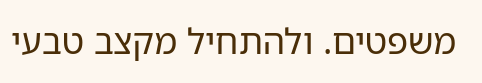משפטים. ולהתחיל מקצב טבעי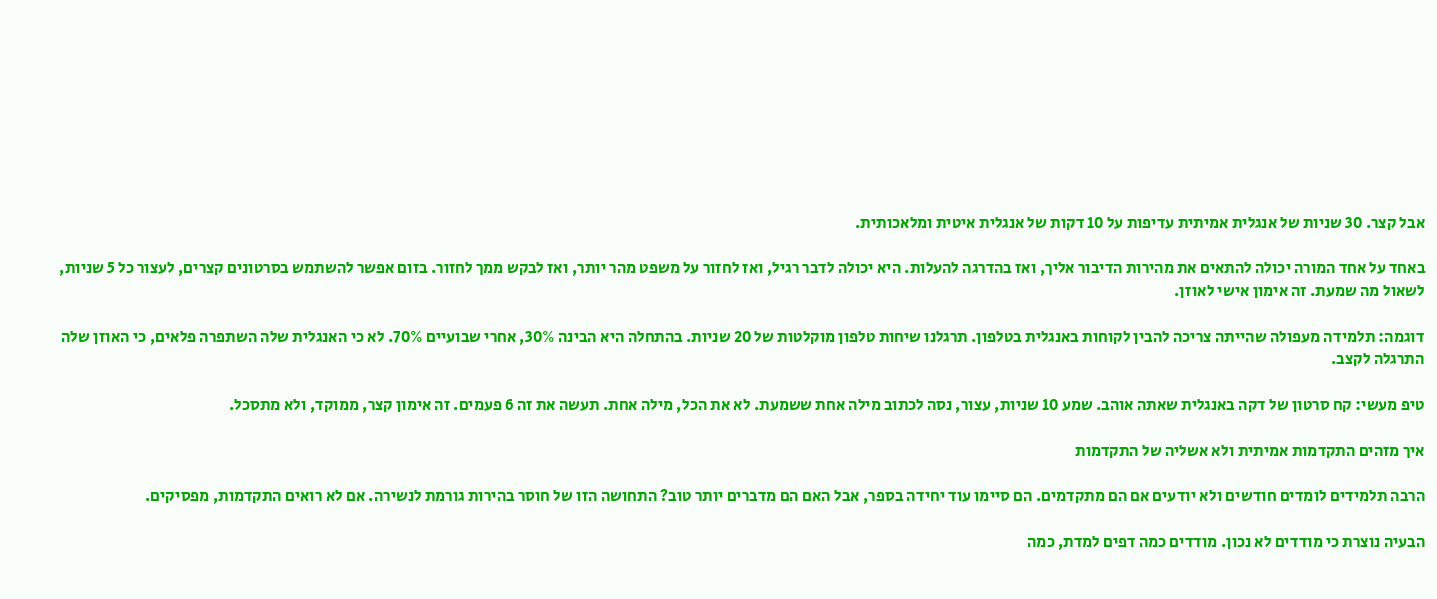אבל קצר. 30 שניות של אנגלית אמיתית עדיפות על 10 דקות של אנגלית איטית ומלאכותית.

באחד על אחד המורה יכולה להתאים את מהירות הדיבור אליך, ואז בהדרגה להעלות. היא יכולה לדבר רגיל, ואז לחזור על משפט מהר יותר, ואז לבקש ממך לחזור. בזום אפשר להשתמש בסרטונים קצרים, לעצור כל 5 שניות, לשאול מה שמעת. זה אימון אישי לאוזן.

דוגמה: תלמידה מעפולה שהייתה צריכה להבין לקוחות באנגלית בטלפון. תרגלנו שיחות טלפון מוקלטות של 20 שניות. בהתחלה היא הבינה 30%, אחרי שבועיים 70%. לא כי האנגלית שלה השתפרה פלאים, כי האוזן שלה התרגלה לקצב.

טיפ מעשי: קח סרטון של דקה באנגלית שאתה אוהב. שמע 10 שניות, עצור, נסה לכתוב מילה אחת ששמעת. לא את הכל, מילה אחת. תעשה את זה 6 פעמים. זה אימון קצר, ממוקד, ולא מתסכל.

איך מזהים התקדמות אמיתית ולא אשליה של התקדמות

הרבה תלמידים לומדים חודשים ולא יודעים אם הם מתקדמים. הם סיימו עוד יחידה בספר, אבל האם הם מדברים יותר טוב? התחושה הזו של חוסר בהירות גורמת לנשירה. אם לא רואים התקדמות, מפסיקים.

הבעיה נוצרת כי מודדים לא נכון. מודדים כמה דפים למדת, כמה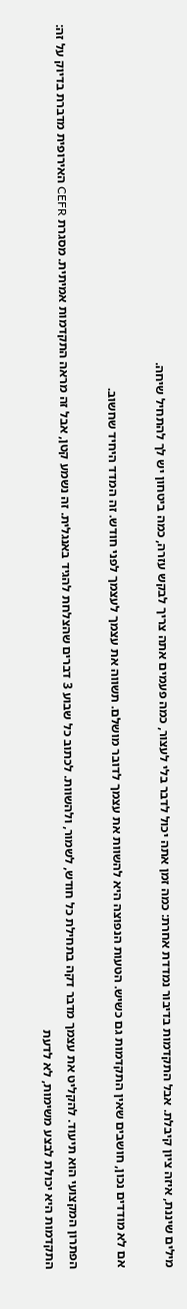מילים שיננת, איזה ציון קיבלת. אבל התקדמות בדיבור נמדדת אחרת: כמה זמן אתה יכול לדבר בלי לעצור, כמה פעמים אתה צריך לבקש עזרה, כמה ביטחון יש לך להתחיל שיחה.

אם לא מודדים נכון, חושבים שאין התקדמות גם כשיש. הטעות הנפוצה היא להשוות את עצמך לדובר מושלם. תשווה את עצמך לעצמך לפני חודש. זה המדד היחיד שחשוב.

הפתרון המקצועי הוא תיעוד. להקליט את עצמך מדבר דקה בתחילת כל חודש, לשמור, ולהשוות. לכתוב כל שבוע 3 דברים שהצלחת להגיד באנגלית. זה נשמע קטן, אבל זה מראה התקדמות אמיתית. מסגרת CEFR האירופית מדברת בדיוק על זה: התקדמות היא יכולת לבצע משימות, לא לדעת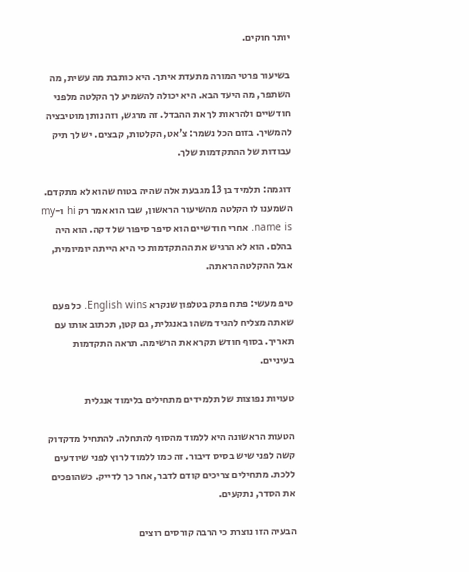יותר חוקים.

בשיעור פרטי המורה מתעדת איתך. היא כותבת מה עשית, מה השתפר, מה היעד הבא. היא יכולה להשמיע לך הקלטה מלפני חודשיים ולהראות לך את ההבדל. זה מרגש, וזה נותן מוטיבציה להמשיך. בזום הכל נשמר: צ'אט, הקלטות, קבצים. יש לך תיק עבודות של ההתקדמות שלך.

דוגמה: תלמיד בן 13 מגבעת אלה שהיה בטוח שהוא לא מתקדם. השמענו לו הקלטה מהשיעור הראשון, שבו הוא אמר רק hi ו-my name is. אחרי חודשיים הוא סיפר סיפור של דקה. הוא היה בהלם. הוא לא הרגיש את ההתקדמות כי היא הייתה יומיומית, אבל ההקלטה הראתה.

טיפ מעשי: פתח פתק בטלפון שנקרא English wins. כל פעם שאתה מצליח להגיד משהו באנגלית, גם קטן, תכתוב אותו עם תאריך. בסוף חודש תקרא את הרשימה. תראה התקדמות בעיניים.

טעויות נפוצות של תלמידים מתחילים בלימוד אנגלית

הטעות הראשונה היא ללמוד מהסוף להתחלה. להתחיל מדקדוק קשה לפני שיש בסיס דיבור. זה כמו ללמוד לרוץ לפני שיודעים ללכת. מתחילים צריכים קודם לדבר, אחר כך לדייק. כשהופכים את הסדר, נתקעים.

הבעיה הזו נוצרת כי הרבה קורסים רוצים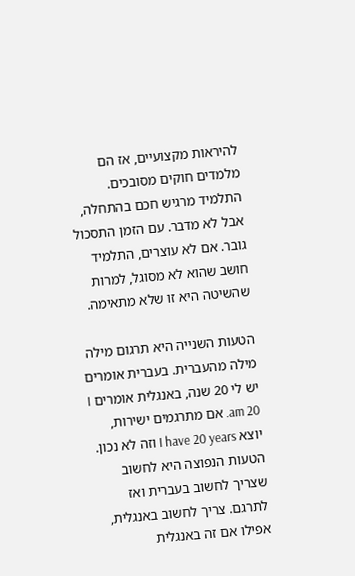להיראות מקצועיים, אז הם מלמדים חוקים מסובכים. התלמיד מרגיש חכם בהתחלה, אבל לא מדבר. עם הזמן התסכול גובר. אם לא עוצרים, התלמיד חושב שהוא לא מסוגל, למרות שהשיטה היא זו שלא מתאימה.

הטעות השנייה היא תרגום מילה מילה מהעברית. בעברית אומרים יש לי 20 שנה, באנגלית אומרים I am 20. אם מתרגמים ישירות, יוצא I have 20 years וזה לא נכון. הטעות הנפוצה היא לחשוב שצריך לחשוב בעברית ואז לתרגם. צריך לחשוב באנגלית, אפילו אם זה באנגלית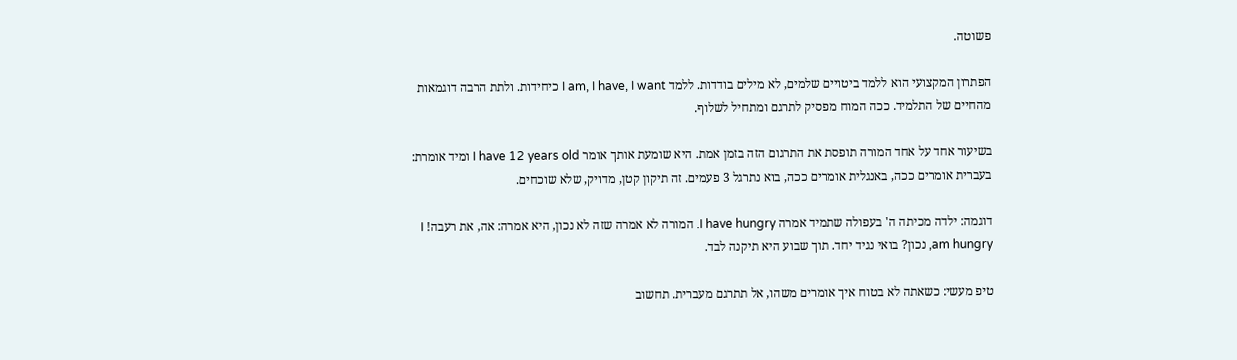פשוטה.

הפתרון המקצועי הוא ללמד ביטויים שלמים, לא מילים בודדות. ללמד I am, I have, I want כיחידות. ולתת הרבה דוגמאות מהחיים של התלמיד. ככה המוח מפסיק לתרגם ומתחיל לשלוף.

בשיעור אחד על אחד המורה תופסת את התרגום הזה בזמן אמת. היא שומעת אותך אומר I have 12 years old ומיד אומרת: בעברית אומרים ככה, באנגלית אומרים ככה, בוא נתרגל 3 פעמים. זה תיקון קטן, מדויק, שלא שוכחים.

דוגמה: ילדה מכיתה ה' בעפולה שתמיד אמרה I have hungry. המורה לא אמרה שזה לא נכון, היא אמרה: אה, את רעבה! I am hungry, נכון? בואי נגיד יחד. תוך שבוע היא תיקנה לבד.

טיפ מעשי: כשאתה לא בטוח איך אומרים משהו, אל תתרגם מעברית. תחשוב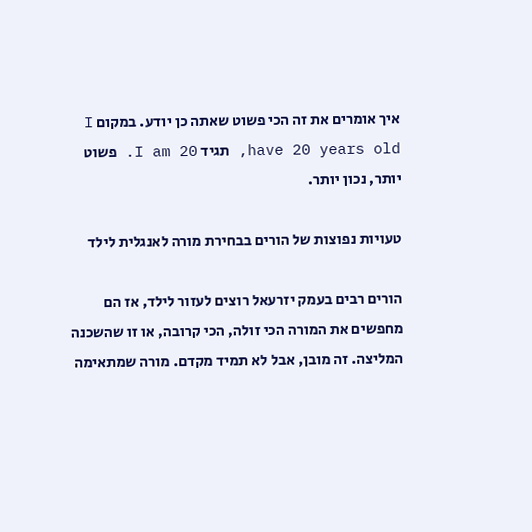איך אומרים את זה הכי פשוט שאתה כן יודע. במקום I have 20 years old, תגיד I am 20. פשוט יותר, נכון יותר.

טעויות נפוצות של הורים בבחירת מורה לאנגלית לילד

הורים רבים בעמק יזרעאל רוצים לעזור לילד, אז הם מחפשים את המורה הכי זולה, הכי קרובה, או זו שהשכנה המליצה. זה מובן, אבל לא תמיד מקדם. מורה שמתאימה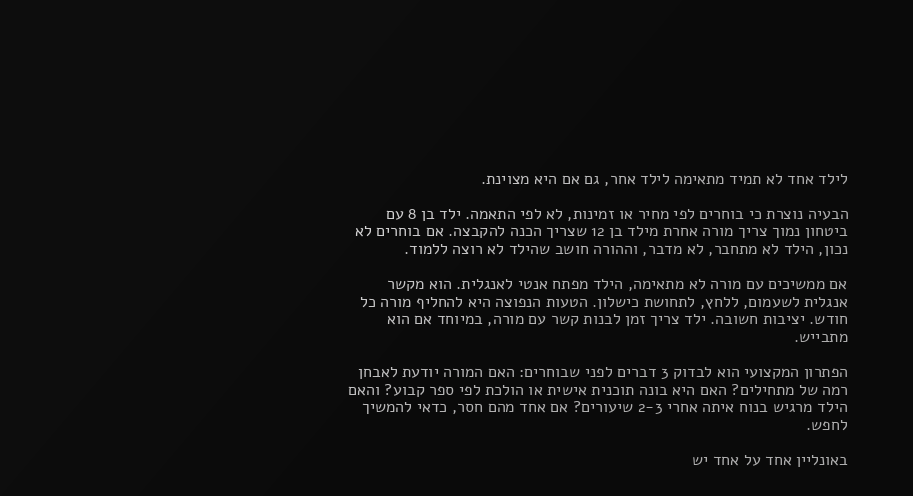לילד אחד לא תמיד מתאימה לילד אחר, גם אם היא מצוינת.

הבעיה נוצרת כי בוחרים לפי מחיר או זמינות, לא לפי התאמה. ילד בן 8 עם ביטחון נמוך צריך מורה אחרת מילד בן 12 שצריך הכנה להקבצה. אם בוחרים לא נכון, הילד לא מתחבר, לא מדבר, וההורה חושב שהילד לא רוצה ללמוד.

אם ממשיכים עם מורה לא מתאימה, הילד מפתח אנטי לאנגלית. הוא מקשר אנגלית לשעמום, ללחץ, לתחושת כישלון. הטעות הנפוצה היא להחליף מורה כל חודש. יציבות חשובה. ילד צריך זמן לבנות קשר עם מורה, במיוחד אם הוא מתבייש.

הפתרון המקצועי הוא לבדוק 3 דברים לפני שבוחרים: האם המורה יודעת לאבחן רמה של מתחילים? האם היא בונה תוכנית אישית או הולכת לפי ספר קבוע? והאם הילד מרגיש בנוח איתה אחרי 2-3 שיעורים? אם אחד מהם חסר, כדאי להמשיך לחפש.

באונליין אחד על אחד יש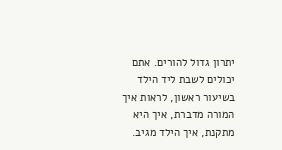יתרון גדול להורים. אתם יכולים לשבת ליד הילד בשיעור ראשון, לראות איך המורה מדברת, איך היא מתקנת, איך הילד מגיב.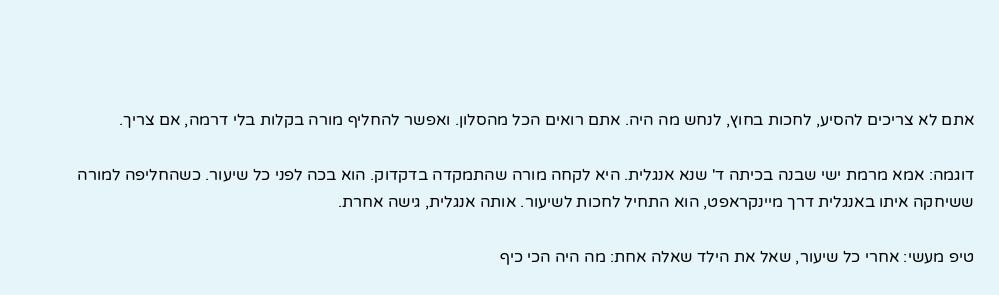אתם לא צריכים להסיע, לחכות בחוץ, לנחש מה היה. אתם רואים הכל מהסלון. ואפשר להחליף מורה בקלות בלי דרמה, אם צריך.

דוגמה: אמא מרמת ישי שבנה בכיתה ד' שנא אנגלית. היא לקחה מורה שהתמקדה בדקדוק. הוא בכה לפני כל שיעור. כשהחליפה למורה ששיחקה איתו באנגלית דרך מיינקראפט, הוא התחיל לחכות לשיעור. אותה אנגלית, גישה אחרת.

טיפ מעשי: אחרי כל שיעור, שאל את הילד שאלה אחת: מה היה הכי כיף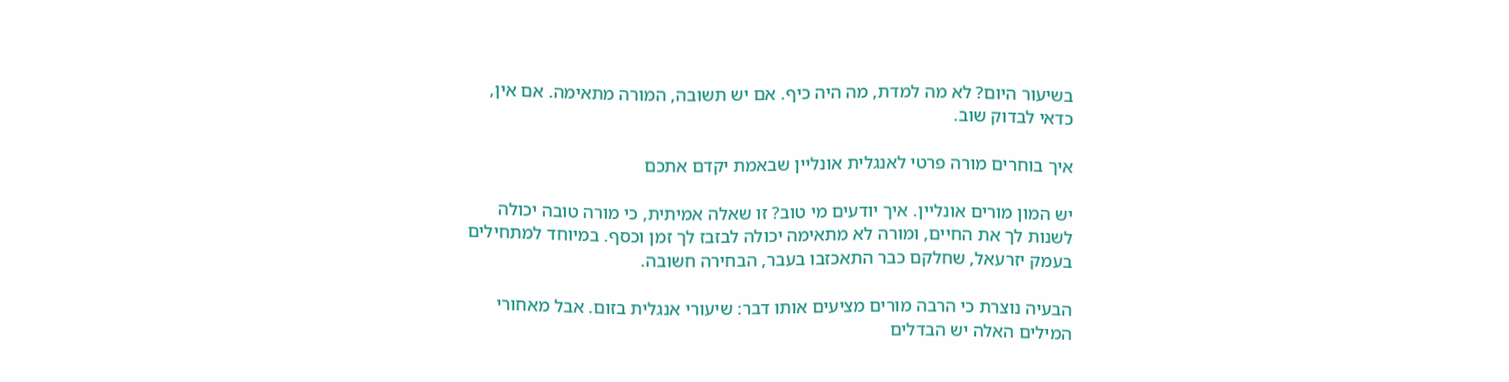בשיעור היום? לא מה למדת, מה היה כיף. אם יש תשובה, המורה מתאימה. אם אין, כדאי לבדוק שוב.

איך בוחרים מורה פרטי לאנגלית אונליין שבאמת יקדם אתכם

יש המון מורים אונליין. איך יודעים מי טוב? זו שאלה אמיתית, כי מורה טובה יכולה לשנות לך את החיים, ומורה לא מתאימה יכולה לבזבז לך זמן וכסף. במיוחד למתחילים בעמק יזרעאל, שחלקם כבר התאכזבו בעבר, הבחירה חשובה.

הבעיה נוצרת כי הרבה מורים מציעים אותו דבר: שיעורי אנגלית בזום. אבל מאחורי המילים האלה יש הבדלים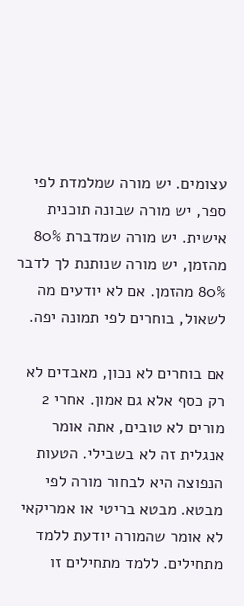עצומים. יש מורה שמלמדת לפי ספר, יש מורה שבונה תוכנית אישית. יש מורה שמדברת 80% מהזמן, יש מורה שנותנת לך לדבר 80% מהזמן. אם לא יודעים מה לשאול, בוחרים לפי תמונה יפה.

אם בוחרים לא נכון, מאבדים לא רק כסף אלא גם אמון. אחרי 2 מורים לא טובים, אתה אומר אנגלית זה לא בשבילי. הטעות הנפוצה היא לבחור מורה לפי מבטא. מבטא בריטי או אמריקאי לא אומר שהמורה יודעת ללמד מתחילים. ללמד מתחילים זו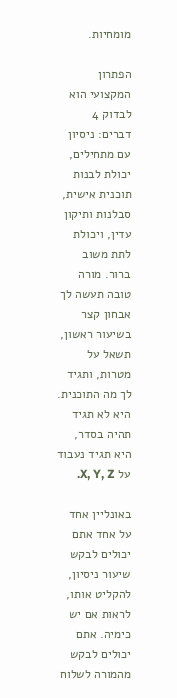מומחיות.

הפתרון המקצועי הוא לבדוק 4 דברים: ניסיון עם מתחילים, יכולת לבנות תוכנית אישית, סבלנות ותיקון עדין, ויכולת לתת משוב ברור. מורה טובה תעשה לך אבחון קצר בשיעור ראשון, תשאל על מטרות, ותגיד לך מה התוכנית. היא לא תגיד תהיה בסדר, היא תגיד נעבוד על X, Y, Z.

באונליין אחד על אחד אתם יכולים לבקש שיעור ניסיון, להקליט אותו, לראות אם יש כימיה. אתם יכולים לבקש מהמורה לשלוח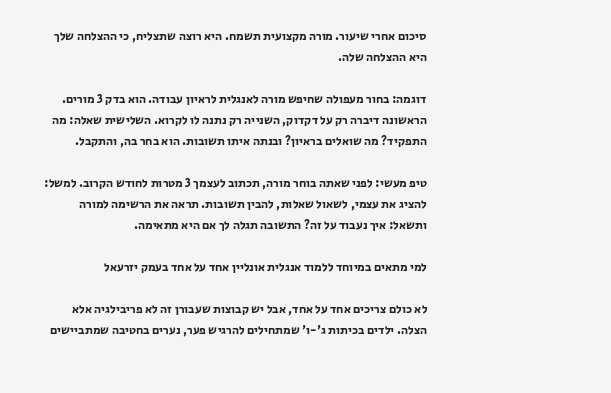סיכום אחרי שיעור. מורה מקצועית תשמח. היא רוצה שתצליח, כי ההצלחה שלך היא ההצלחה שלה.

דוגמה: בחור מעפולה שחיפש מורה לאנגלית לראיון עבודה. הוא בדק 3 מורים. הראשונה דיברה רק על דקדוק, השנייה רק נתנה לו לקרוא. השלישית שאלה: מה התפקיד? מה שואלים בראיון? ובנתה איתו תשובות. הוא בחר בה, והתקבל.

טיפ מעשי: לפני שאתה בוחר מורה, תכתוב לעצמך 3 מטרות לחודש הקרוב. למשל: להציג את עצמי, לשאול שאלות, להבין תשובות. תראה את הרשימה למורה ותשאל: איך נעבוד על זה? התשובה תגלה לך אם היא מתאימה.

למי מתאים במיוחד ללמוד אנגלית אונליין אחד על אחד בעמק יזרעאל

לא כולם צריכים אחד על אחד, אבל יש קבוצות שעבורן זה לא פריבילגיה אלא הצלה. ילדים בכיתות ג'-ו' שמתחילים להרגיש פער, נערים בחטיבה שמתביישים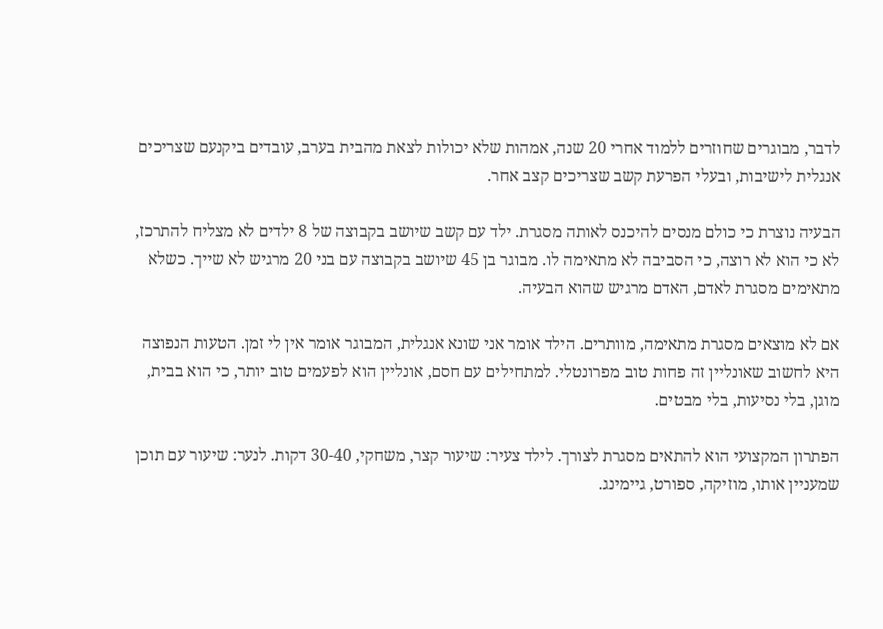לדבר, מבוגרים שחוזרים ללמוד אחרי 20 שנה, אמהות שלא יכולות לצאת מהבית בערב, עובדים ביקנעם שצריכים אנגלית לישיבות, ובעלי הפרעת קשב שצריכים קצב אחר.

הבעיה נוצרת כי כולם מנסים להיכנס לאותה מסגרת. ילד עם קשב שיושב בקבוצה של 8 ילדים לא מצליח להתרכז, לא כי הוא לא רוצה, כי הסביבה לא מתאימה לו. מבוגר בן 45 שיושב בקבוצה עם בני 20 מרגיש לא שייך. כשלא מתאימים מסגרת לאדם, האדם מרגיש שהוא הבעיה.

אם לא מוצאים מסגרת מתאימה, מוותרים. הילד אומר אני שונא אנגלית, המבוגר אומר אין לי זמן. הטעות הנפוצה היא לחשוב שאונליין זה פחות טוב מפרונטלי. למתחילים עם חסם, אונליין הוא לפעמים טוב יותר, כי הוא בבית, מוגן, בלי נסיעות, בלי מבטים.

הפתרון המקצועי הוא להתאים מסגרת לצורך. לילד צעיר: שיעור קצר, משחקי, 30-40 דקות. לנער: שיעור עם תוכן שמעניין אותו, מוזיקה, ספורט, גיימינג.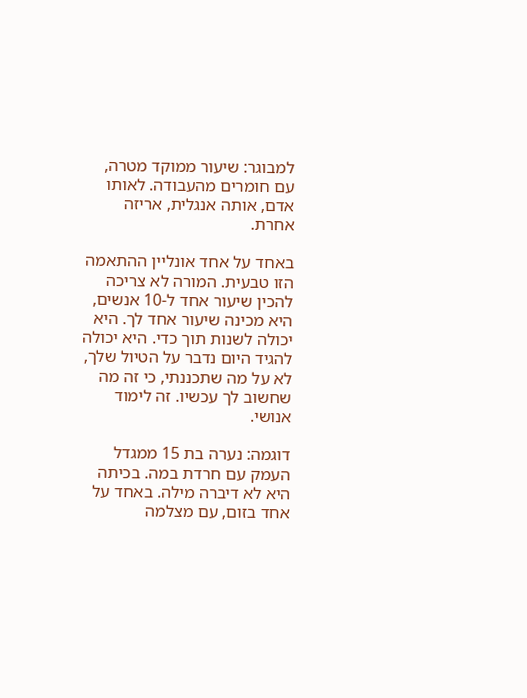למבוגר: שיעור ממוקד מטרה, עם חומרים מהעבודה. לאותו אדם, אותה אנגלית, אריזה אחרת.

באחד על אחד אונליין ההתאמה הזו טבעית. המורה לא צריכה להכין שיעור אחד ל-10 אנשים, היא מכינה שיעור אחד לך. היא יכולה לשנות תוך כדי. היא יכולה להגיד היום נדבר על הטיול שלך, לא על מה שתכננתי, כי זה מה שחשוב לך עכשיו. זה לימוד אנושי.

דוגמה: נערה בת 15 ממגדל העמק עם חרדת במה. בכיתה היא לא דיברה מילה. באחד על אחד בזום, עם מצלמה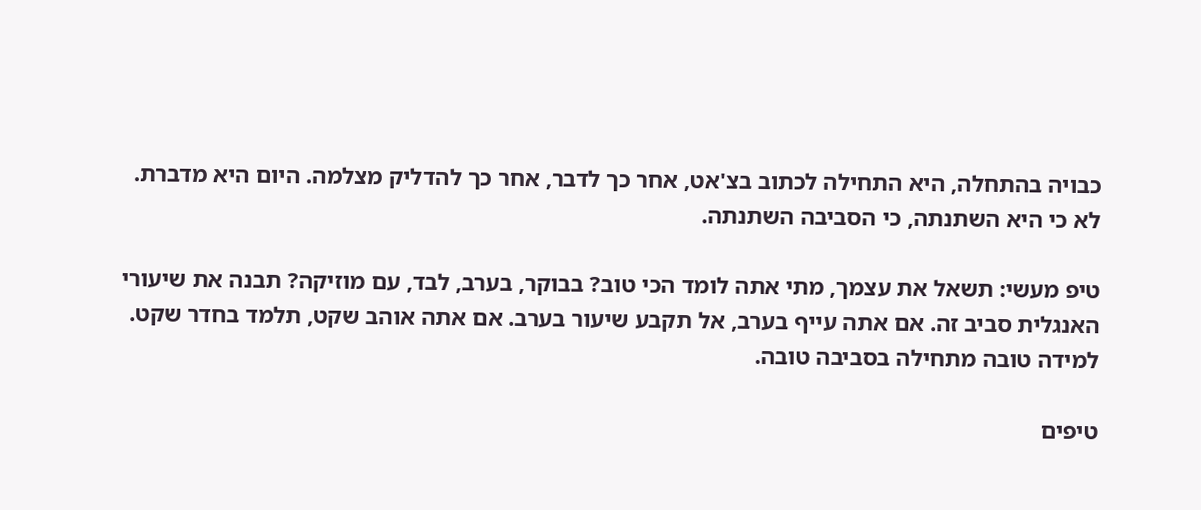כבויה בהתחלה, היא התחילה לכתוב בצ'אט, אחר כך לדבר, אחר כך להדליק מצלמה. היום היא מדברת. לא כי היא השתנתה, כי הסביבה השתנתה.

טיפ מעשי: תשאל את עצמך, מתי אתה לומד הכי טוב? בבוקר, בערב, לבד, עם מוזיקה? תבנה את שיעורי האנגלית סביב זה. אם אתה עייף בערב, אל תקבע שיעור בערב. אם אתה אוהב שקט, תלמד בחדר שקט. למידה טובה מתחילה בסביבה טובה.

טיפים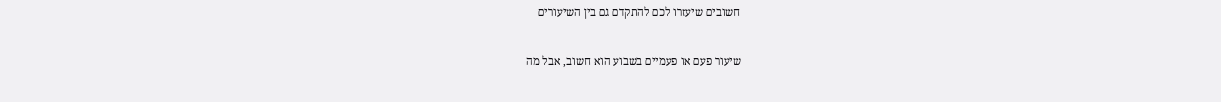חשובים שיעזרו לכם להתקדם גם בין השיעורים

שיעור פעם או פעמיים בשבוע הוא חשוב, אבל מה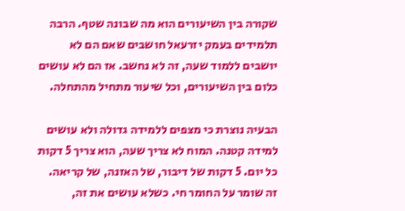שקורה בין השיעורים הוא מה שבונה שטף. הרבה תלמידים בעמק יזרעאל חושבים שאם הם לא יושבים ללמוד שעה, זה לא נחשב. אז הם לא עושים כלום בין השיעורים, וכל שיעור מתחיל מהתחלה.

הבעיה נוצרת כי מצפים ללמידה גדולה ולא עושים למידה קטנה. המוח לא צריך שעה, הוא צריך 5 דקות כל יום. 5 דקות של דיבור, של האזנה, של קריאה. זה שומר על החומר חי. כשלא עושים את זה,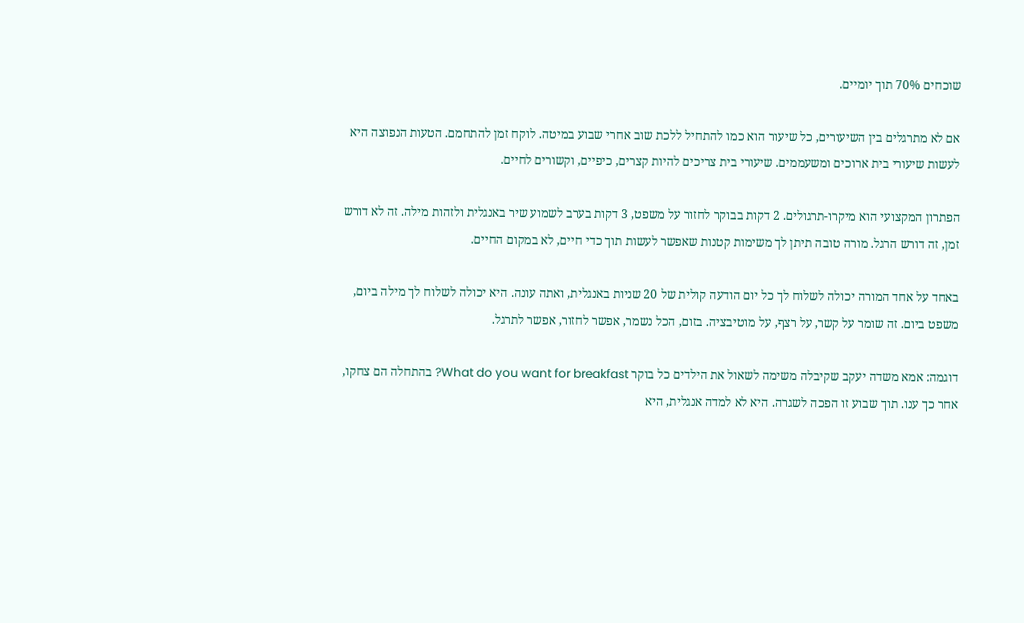שוכחים 70% תוך יומיים.

אם לא מתרגלים בין השיעורים, כל שיעור הוא כמו להתחיל ללכת שוב אחרי שבוע במיטה. לוקח זמן להתחמם. הטעות הנפוצה היא לעשות שיעורי בית ארוכים ומשעממים. שיעורי בית צריכים להיות קצרים, כיפיים, וקשורים לחיים.

הפתרון המקצועי הוא מיקרו-תרגולים. 2 דקות בבוקר לחזור על משפט, 3 דקות בערב לשמוע שיר באנגלית ולזהות מילה. זה לא דורש זמן, זה דורש הרגל. מורה טובה תיתן לך משימות קטנות שאפשר לעשות תוך כדי חיים, לא במקום החיים.

באחד על אחד המורה יכולה לשלוח לך כל יום הודעה קולית של 20 שניות באנגלית, ואתה עונה. היא יכולה לשלוח לך מילה ביום, משפט ביום. זה שומר על קשר, על רצף, על מוטיבציה. בזום, הכל נשמר, אפשר לחזור, אפשר לתרגל.

דוגמה: אמא משדה יעקב שקיבלה משימה לשאול את הילדים כל בוקר What do you want for breakfast? בהתחלה הם צחקו, אחר כך ענו. תוך שבוע זו הפכה לשגרה. היא לא למדה אנגלית, היא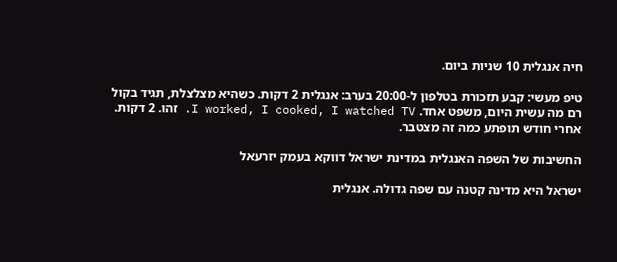חיה אנגלית 10 שניות ביום.

טיפ מעשי: קבע תזכורת בטלפון ל-20:00 בערב: אנגלית 2 דקות. כשהיא מצלצלת, תגיד בקול רם מה עשית היום, משפט אחד. I worked, I cooked, I watched TV. זהו. 2 דקות. אחרי חודש תופתע כמה זה מצטבר.

החשיבות של השפה האנגלית במדינת ישראל דווקא בעמק יזרעאל

ישראל היא מדינה קטנה עם שפה גדולה. אנגלית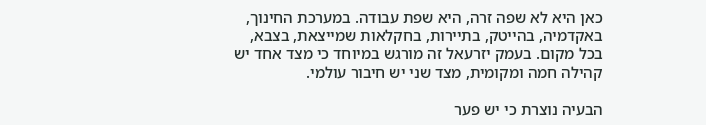כאן היא לא שפה זרה, היא שפת עבודה. במערכת החינוך, באקדמיה, בהייטק, בתיירות, בחקלאות שמייצאת, בצבא, בכל מקום. בעמק יזרעאל זה מורגש במיוחד כי מצד אחד יש קהילה חמה ומקומית, מצד שני יש חיבור עולמי.

הבעיה נוצרת כי יש פער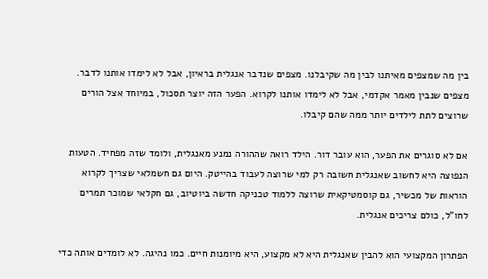בין מה שמצפים מאיתנו לבין מה שקיבלנו. מצפים שנדבר אנגלית בראיון, אבל לא לימדו אותנו לדבר. מצפים שנבין מאמר אקדמי, אבל לא לימדו אותנו לקרוא. הפער הזה יוצר תסכול, במיוחד אצל הורים שרוצים לתת לילדים יותר ממה שהם קיבלו.

אם לא סוגרים את הפער, הוא עובר דור. הילד רואה שההורה נמנע מאנגלית, ולומד שזה מפחיד. הטעות הנפוצה היא לחשוב שאנגלית חשובה רק למי שרוצה לעבוד בהייטק. היום גם חשמלאי שצריך לקרוא הוראות של מכשיר, גם קוסמטיקאית שרוצה ללמוד טכניקה חדשה ביוטיוב, גם חקלאי שמוכר תמרים לחו"ל, כולם צריכים אנגלית.

הפתרון המקצועי הוא להבין שאנגלית היא לא מקצוע, היא מיומנות חיים. כמו נהיגה. לא לומדים אותה כדי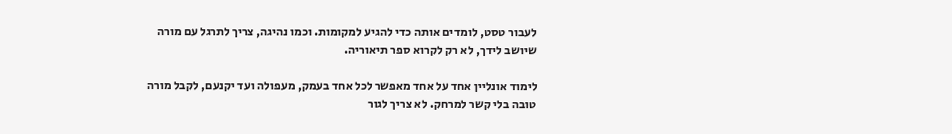לעבור טסט, לומדים אותה כדי להגיע למקומות. וכמו נהיגה, צריך לתרגל עם מורה שיושב לידך, לא רק לקרוא ספר תיאוריה.

לימוד אונליין אחד על אחד מאפשר לכל אחד בעמק, מעפולה ועד יקנעם, לקבל מורה טובה בלי קשר למרחק. לא צריך לגור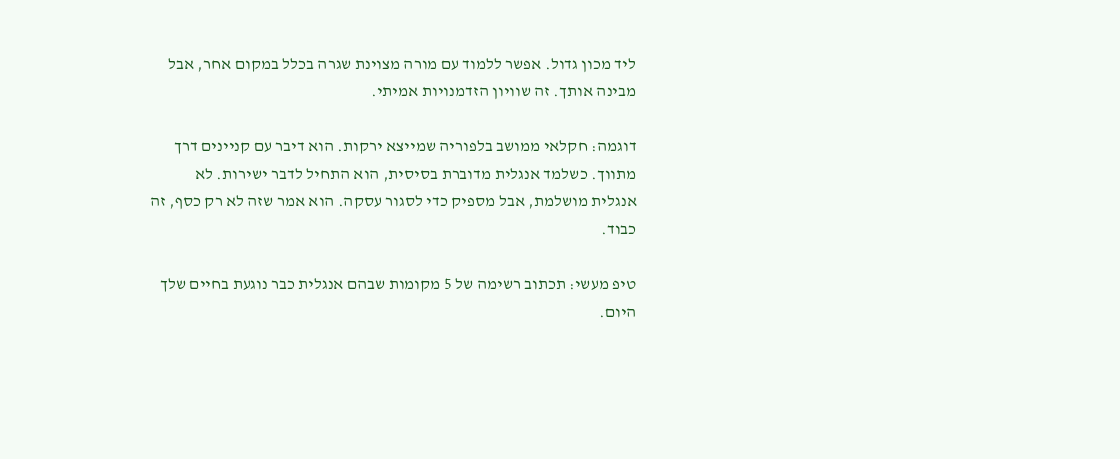ליד מכון גדול. אפשר ללמוד עם מורה מצוינת שגרה בכלל במקום אחר, אבל מבינה אותך. זה שוויון הזדמנויות אמיתי.

דוגמה: חקלאי ממושב בלפוריה שמייצא ירקות. הוא דיבר עם קניינים דרך מתווך. כשלמד אנגלית מדוברת בסיסית, הוא התחיל לדבר ישירות. לא אנגלית מושלמת, אבל מספיק כדי לסגור עסקה. הוא אמר שזה לא רק כסף, זה כבוד.

טיפ מעשי: תכתוב רשימה של 5 מקומות שבהם אנגלית כבר נוגעת בחיים שלך היום.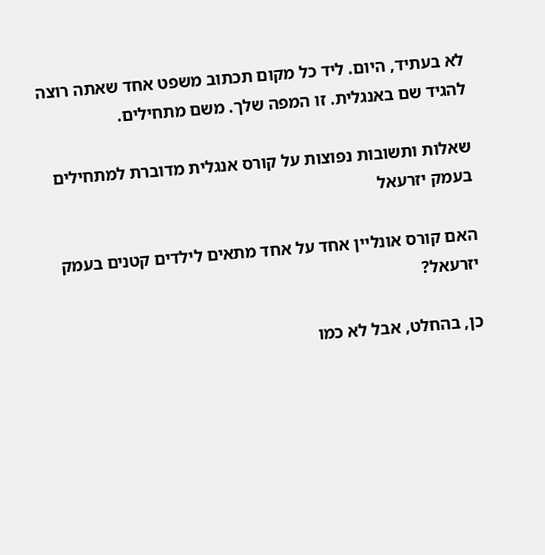לא בעתיד, היום. ליד כל מקום תכתוב משפט אחד שאתה רוצה להגיד שם באנגלית. זו המפה שלך. משם מתחילים.

שאלות ותשובות נפוצות על קורס אנגלית מדוברת למתחילים בעמק יזרעאל

האם קורס אונליין אחד על אחד מתאים לילדים קטנים בעמק יזרעאל?

כן, בהחלט, אבל לא כמו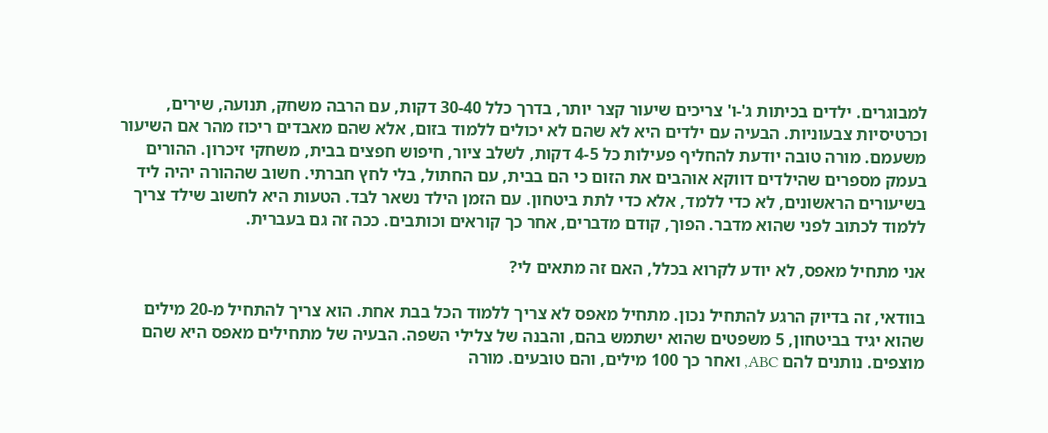למבוגרים. ילדים בכיתות ג'-ו' צריכים שיעור קצר יותר, בדרך כלל 30-40 דקות, עם הרבה משחק, תנועה, שירים, וכרטיסיות צבעוניות. הבעיה עם ילדים היא לא שהם לא יכולים ללמוד בזום, אלא שהם מאבדים ריכוז מהר אם השיעור משעמם. מורה טובה יודעת להחליף פעילות כל 4-5 דקות, לשלב ציור, חיפוש חפצים בבית, משחקי זיכרון. ההורים בעמק מספרים שהילדים דווקא אוהבים את הזום כי הם בבית, עם החתול, בלי לחץ חברתי. חשוב שההורה יהיה ליד בשיעורים הראשונים, לא כדי ללמד, אלא כדי לתת ביטחון. עם הזמן הילד נשאר לבד. הטעות היא לחשוב שילד צריך ללמוד לכתוב לפני שהוא מדבר. הפוך, קודם מדברים, אחר כך קוראים וכותבים. ככה זה גם בעברית.

אני מתחיל מאפס, לא יודע לקרוא בכלל, האם זה מתאים לי?

בוודאי, זה בדיוק הרגע להתחיל נכון. מתחיל מאפס לא צריך ללמוד הכל בבת אחת. הוא צריך להתחיל מ-20 מילים שהוא יגיד בביטחון, 5 משפטים שהוא ישתמש בהם, והבנה של צלילי השפה. הבעיה של מתחילים מאפס היא שהם מוצפים. נותנים להם ABC, ואחר כך 100 מילים, והם טובעים. מורה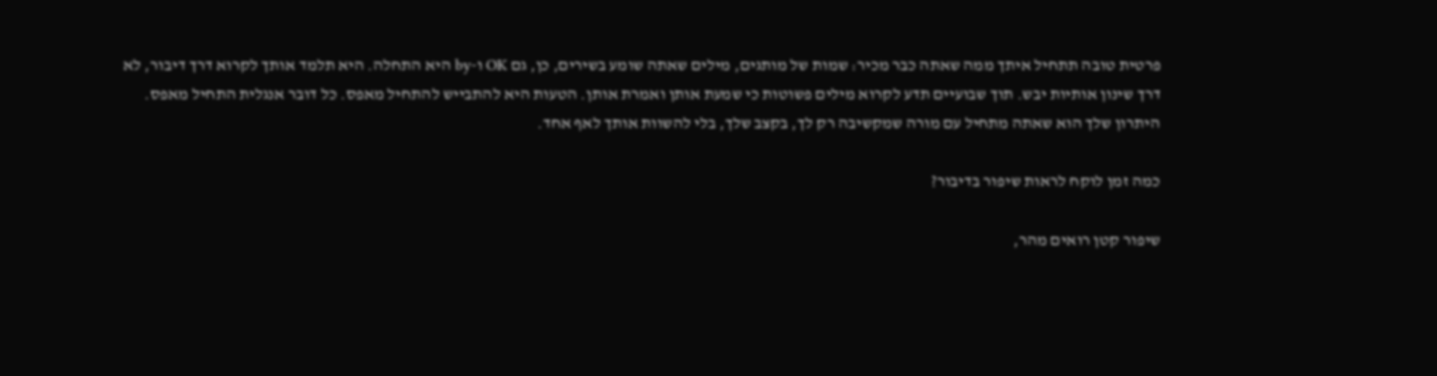פרטית טובה תתחיל איתך ממה שאתה כבר מכיר: שמות של מותגים, מילים שאתה שומע בשירים, כן, גם OK ו-by היא התחלה. היא תלמד אותך לקרוא דרך דיבור, לא דרך שינון אותיות יבש. תוך שבועיים תדע לקרוא מילים פשוטות כי שמעת אותן ואמרת אותן. הטעות היא להתבייש להתחיל מאפס. כל דובר אנגלית התחיל מאפס. היתרון שלך הוא שאתה מתחיל עם מורה שמקשיבה רק לך, בקצב שלך, בלי להשוות אותך לאף אחד.

כמה זמן לוקח לראות שיפור בדיבור?

שיפור קטן רואים מהר,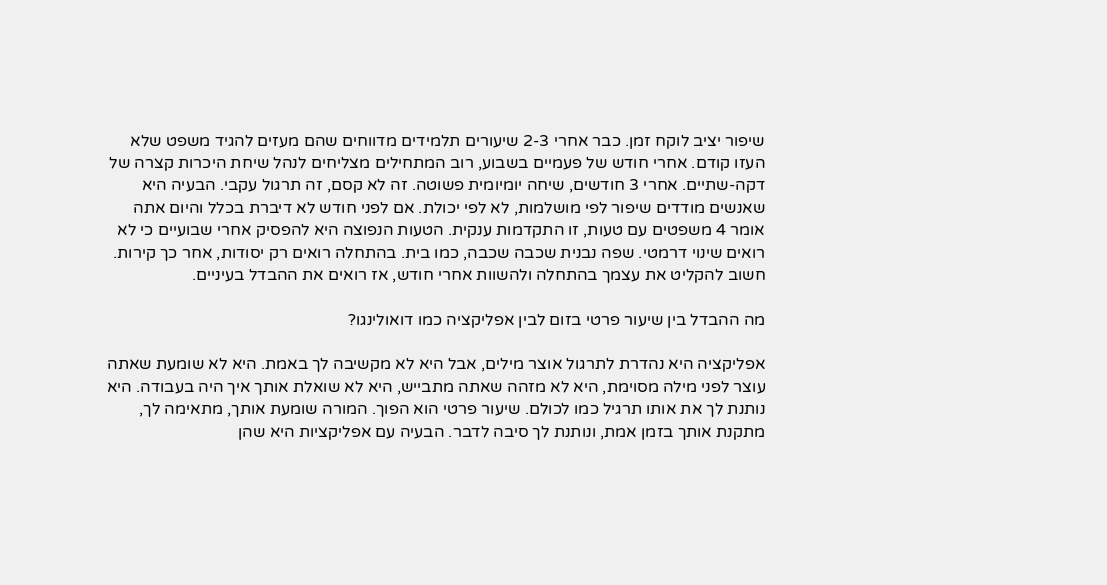שיפור יציב לוקח זמן. כבר אחרי 2-3 שיעורים תלמידים מדווחים שהם מעזים להגיד משפט שלא העזו קודם. אחרי חודש של פעמיים בשבוע, רוב המתחילים מצליחים לנהל שיחת היכרות קצרה של דקה-שתיים. אחרי 3 חודשים, שיחה יומיומית פשוטה. זה לא קסם, זה תרגול עקבי. הבעיה היא שאנשים מודדים שיפור לפי מושלמות, לא לפי יכולת. אם לפני חודש לא דיברת בכלל והיום אתה אומר 4 משפטים עם טעות, זו התקדמות ענקית. הטעות הנפוצה היא להפסיק אחרי שבועיים כי לא רואים שינוי דרמטי. שפה נבנית שכבה שכבה, כמו בית. בהתחלה רואים רק יסודות, אחר כך קירות. חשוב להקליט את עצמך בהתחלה ולהשוות אחרי חודש, אז רואים את ההבדל בעיניים.

מה ההבדל בין שיעור פרטי בזום לבין אפליקציה כמו דואולינגו?

אפליקציה היא נהדרת לתרגול אוצר מילים, אבל היא לא מקשיבה לך באמת. היא לא שומעת שאתה עוצר לפני מילה מסוימת, היא לא מזהה שאתה מתבייש, היא לא שואלת אותך איך היה בעבודה. היא נותנת לך את אותו תרגיל כמו לכולם. שיעור פרטי הוא הפוך. המורה שומעת אותך, מתאימה לך, מתקנת אותך בזמן אמת, ונותנת לך סיבה לדבר. הבעיה עם אפליקציות היא שהן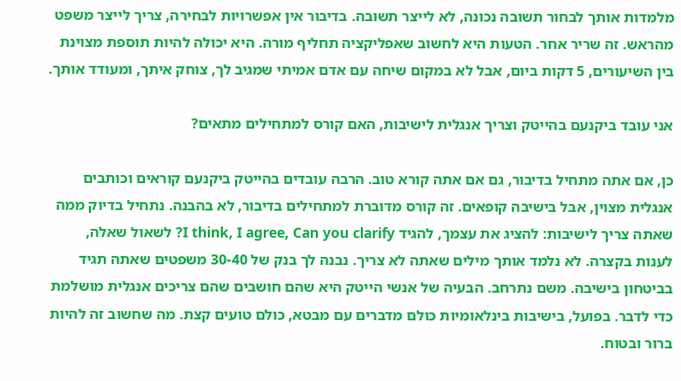מלמדות אותך לבחור תשובה נכונה, לא לייצר תשובה. בדיבור אין אפשרויות לבחירה, צריך לייצר משפט מהראש. זה שריר אחר. הטעות היא לחשוב שאפליקציה תחליף מורה. היא יכולה להיות תוספת מצוינת בין השיעורים, 5 דקות ביום, אבל לא במקום שיחה עם אדם אמיתי שמגיב לך, צוחק איתך, ומעודד אותך.

אני עובד ביקנעם בהייטק וצריך אנגלית לישיבות, האם קורס למתחילים מתאים?

כן, אם אתה מתחיל בדיבור, גם אם אתה קורא טוב. הרבה עובדים בהייטק ביקנעם קוראים וכותבים אנגלית מצוין, אבל בישיבה קופאים. זה קורס מדוברת למתחילים בדיבור, לא בהבנה. נתחיל בדיוק ממה שאתה צריך לישיבות: להציג את עצמך, להגיד I think, I agree, Can you clarify? לשאול שאלה, לענות בקצרה. לא נלמד אותך מילים שאתה לא צריך. נבנה לך בנק של 30-40 משפטים שאתה תגיד בביטחון בישיבה. משם נתרחב. הבעיה של אנשי הייטק היא שהם חושבים שהם צריכים אנגלית מושלמת כדי לדבר. בפועל, בישיבות בינלאומיות כולם מדברים עם מבטא, כולם טועים קצת. מה שחשוב זה להיות ברור ובטוח.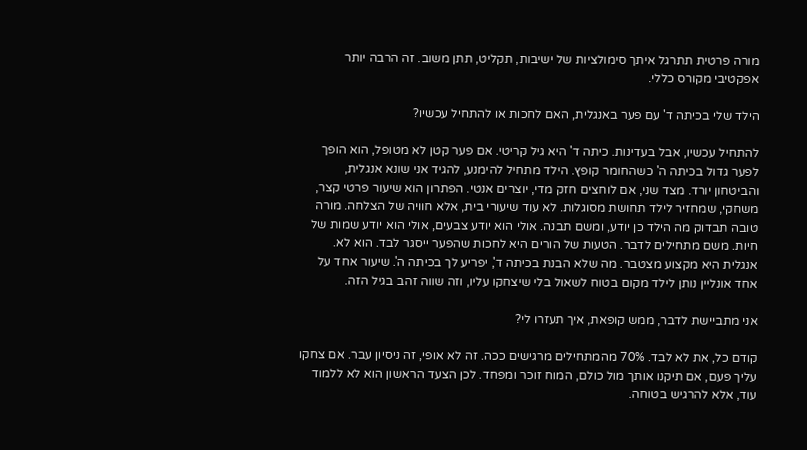מורה פרטית תתרגל איתך סימולציות של ישיבות, תקליט, תתן משוב. זה הרבה יותר אפקטיבי מקורס כללי.

הילד שלי בכיתה ד' עם פער באנגלית, האם לחכות או להתחיל עכשיו?

להתחיל עכשיו, אבל בעדינות. כיתה ד' היא גיל קריטי. אם פער קטן לא מטופל, הוא הופך לפער גדול בכיתה ה' כשהחומר קופץ. הילד מתחיל להימנע, להגיד אני שונא אנגלית, והביטחון יורד. מצד שני, אם לוחצים חזק מדי, יוצרים אנטי. הפתרון הוא שיעור פרטי קצר, משחקי, שמחזיר לילד תחושת מסוגלות. לא עוד שיעורי בית, אלא חוויה של הצלחה. מורה טובה תבדוק מה הילד כן יודע, ומשם תבנה. אולי הוא יודע צבעים, אולי הוא יודע שמות של חיות. משם מתחילים לדבר. הטעות של הורים היא לחכות שהפער ייסגר לבד. הוא לא. אנגלית היא מקצוע מצטבר. מה שלא הבנת בכיתה ד', יפריע לך בכיתה ה'. שיעור אחד על אחד אונליין נותן לילד מקום בטוח לשאול בלי שיצחקו עליו, וזה שווה זהב בגיל הזה.

אני מתביישת לדבר, ממש קופאת, איך תעזרו לי?

קודם כל, את לא לבד. 70% מהמתחילים מרגישים ככה. זה לא אופי, זה ניסיון עבר. אם צחקו עליך פעם, אם תיקנו אותך מול כולם, המוח זוכר ומפחד. לכן הצעד הראשון הוא לא ללמוד עוד, אלא להרגיש בטוחה.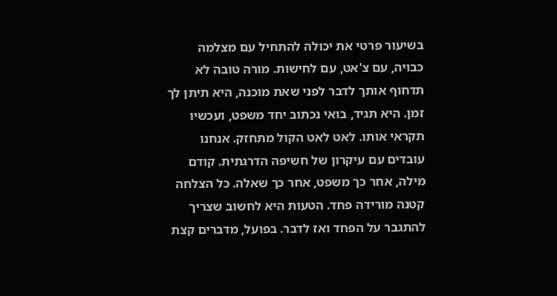בשיעור פרטי את יכולה להתחיל עם מצלמה כבויה, עם צ'אט, עם לחישות. מורה טובה לא תדחוף אותך לדבר לפני שאת מוכנה, היא תיתן לך זמן. היא תגיד, בואי נכתוב יחד משפט, ועכשיו תקראי אותו. לאט לאט הקול מתחזק. אנחנו עובדים עם עיקרון של חשיפה הדרגתית. קודם מילה, אחר כך משפט, אחר כך שאלה. כל הצלחה קטנה מורידה פחד. הטעות היא לחשוב שצריך להתגבר על הפחד ואז לדבר. בפועל, מדברים קצת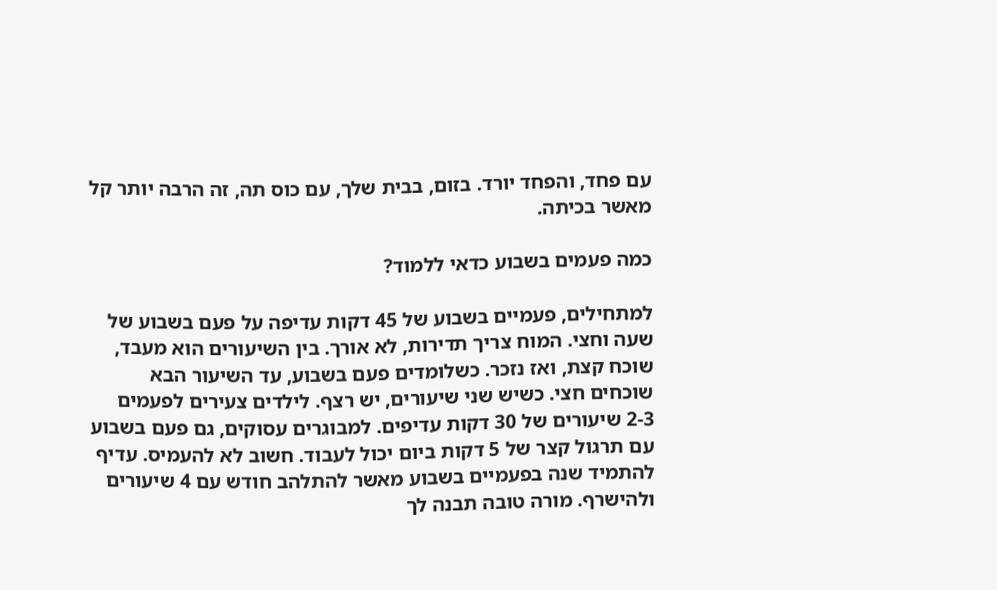עם פחד, והפחד יורד. בזום, בבית שלך, עם כוס תה, זה הרבה יותר קל מאשר בכיתה.

כמה פעמים בשבוע כדאי ללמוד?

למתחילים, פעמיים בשבוע של 45 דקות עדיפה על פעם בשבוע של שעה וחצי. המוח צריך תדירות, לא אורך. בין השיעורים הוא מעבד, שוכח קצת, ואז נזכר. כשלומדים פעם בשבוע, עד השיעור הבא שוכחים חצי. כשיש שני שיעורים, יש רצף. לילדים צעירים לפעמים 2-3 שיעורים של 30 דקות עדיפים. למבוגרים עסוקים, גם פעם בשבוע עם תרגול קצר של 5 דקות ביום יכול לעבוד. חשוב לא להעמיס. עדיף להתמיד שנה בפעמיים בשבוע מאשר להתלהב חודש עם 4 שיעורים ולהישרף. מורה טובה תבנה לך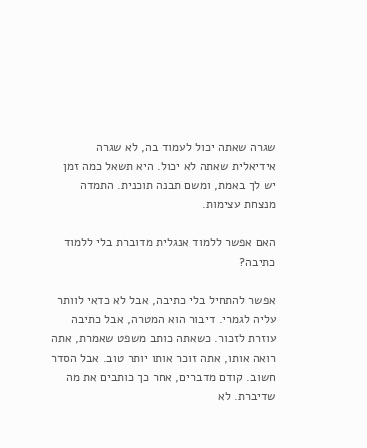שגרה שאתה יכול לעמוד בה, לא שגרה אידיאלית שאתה לא יכול. היא תשאל כמה זמן יש לך באמת, ומשם תבנה תוכנית. התמדה מנצחת עצימות.

האם אפשר ללמוד אנגלית מדוברת בלי ללמוד כתיבה?

אפשר להתחיל בלי כתיבה, אבל לא כדאי לוותר עליה לגמרי. דיבור הוא המטרה, אבל כתיבה עוזרת לזכור. כשאתה כותב משפט שאמרת, אתה רואה אותו, אתה זוכר אותו יותר טוב. אבל הסדר חשוב. קודם מדברים, אחר כך כותבים את מה שדיברת. לא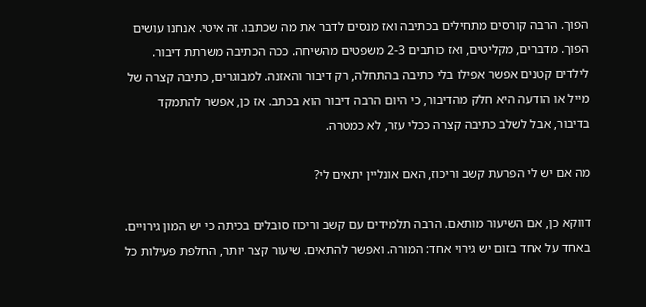הפוך. הרבה קורסים מתחילים בכתיבה ואז מנסים לדבר את מה שכתבו. זה איטי. אנחנו עושים הפוך. מדברים, מקליטים, ואז כותבים 2-3 משפטים מהשיחה. ככה הכתיבה משרתת דיבור. לילדים קטנים אפשר אפילו בלי כתיבה בהתחלה, רק דיבור והאזנה. למבוגרים, כתיבה קצרה של מייל או הודעה היא חלק מהדיבור, כי היום הרבה דיבור הוא בכתב. אז כן, אפשר להתמקד בדיבור, אבל לשלב כתיבה קצרה ככלי עזר, לא כמטרה.

מה אם יש לי הפרעת קשב וריכוז, האם אונליין יתאים לי?

דווקא כן, אם השיעור מותאם. הרבה תלמידים עם קשב וריכוז סובלים בכיתה כי יש המון גירויים. באחד על אחד בזום יש גירוי אחד: המורה. ואפשר להתאים. שיעור קצר יותר, החלפת פעילות כל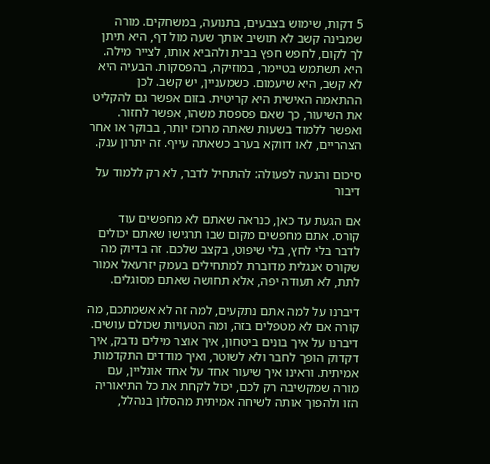5 דקות, שימוש בצבעים, בתנועה, במשחקים. מורה שמבינה קשב לא תושיב אותך שעה מול דף, היא תיתן לך לקום, לחפש חפץ בבית ולהביא אותו, לצייר מילה. היא תשתמש בטיימר, במוזיקה, בהפסקות. הבעיה היא לא קשב, היא שיעמום. כשמעניין, יש קשב. לכן ההתאמה האישית היא קריטית. בזום אפשר גם להקליט את השיעור, כך שאם פספסת משהו, אפשר לחזור. ואפשר ללמוד בשעות שאתה מרוכז יותר, בבוקר או אחר הצהריים, לאו דווקא בערב כשאתה עייף. זה יתרון ענק.

סיכום והנעה לפעולה: להתחיל לדבר, לא רק ללמוד על דיבור

אם הגעת עד כאן, כנראה שאתם לא מחפשים עוד קורס. אתם מחפשים מקום שבו תרגישו שאתם יכולים לדבר בלי לחץ, בלי שיפוט, בקצב שלכם. זה בדיוק מה שקורס אנגלית מדוברת למתחילים בעמק יזרעאל אמור לתת, לא תעודה יפה, אלא תחושה שאתם מסוגלים.

דיברנו על למה אתם נתקעים, למה זה לא אשמתכם, מה קורה אם לא מטפלים בזה, ומה הטעויות שכולם עושים. דיברנו על איך בונים ביטחון, איך אוצר מילים נדבק, איך דקדוק הופך לחבר ולא לשוטר, ואיך מודדים התקדמות אמיתית. וראינו איך שיעור אחד על אחד אונליין, עם מורה שמקשיבה רק לכם, יכול לקחת את כל התיאוריה הזו ולהפוך אותה לשיחה אמיתית מהסלון בנהלל,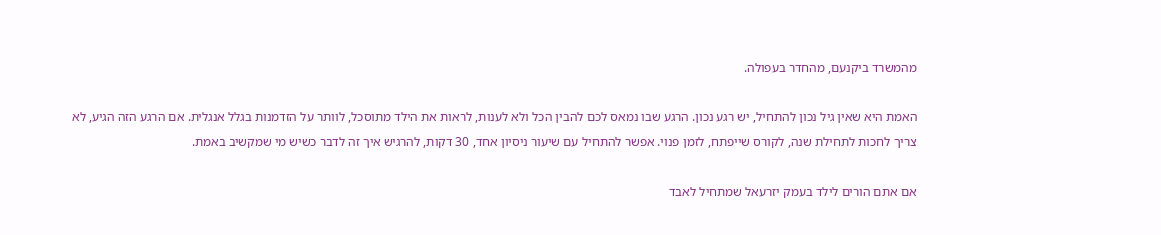מהמשרד ביקנעם, מהחדר בעפולה.

האמת היא שאין גיל נכון להתחיל, יש רגע נכון. הרגע שבו נמאס לכם להבין הכל ולא לענות, לראות את הילד מתוסכל, לוותר על הזדמנות בגלל אנגלית. אם הרגע הזה הגיע, לא צריך לחכות לתחילת שנה, לקורס שייפתח, לזמן פנוי. אפשר להתחיל עם שיעור ניסיון אחד, 30 דקות, להרגיש איך זה לדבר כשיש מי שמקשיב באמת.

אם אתם הורים לילד בעמק יזרעאל שמתחיל לאבד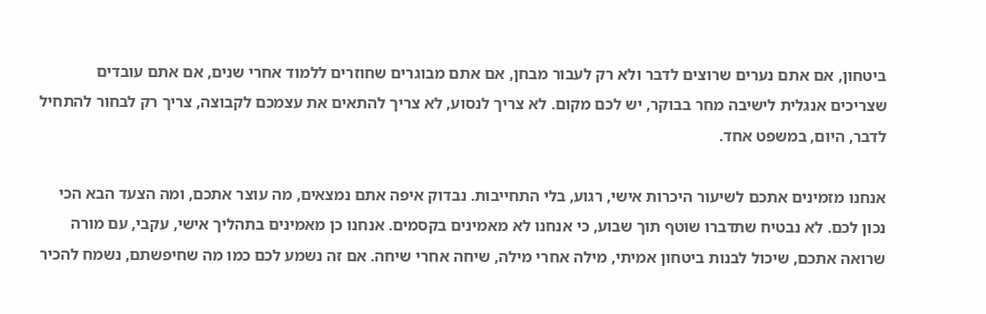ביטחון, אם אתם נערים שרוצים לדבר ולא רק לעבור מבחן, אם אתם מבוגרים שחוזרים ללמוד אחרי שנים, אם אתם עובדים שצריכים אנגלית לישיבה מחר בבוקר, יש לכם מקום. לא צריך לנסוע, לא צריך להתאים את עצמכם לקבוצה, צריך רק לבחור להתחיל לדבר, היום, במשפט אחד.

אנחנו מזמינים אתכם לשיעור היכרות אישי, רגוע, בלי התחייבות. נבדוק איפה אתם נמצאים, מה עוצר אתכם, ומה הצעד הבא הכי נכון לכם. לא נבטיח שתדברו שוטף תוך שבוע, כי אנחנו לא מאמינים בקסמים. אנחנו כן מאמינים בתהליך אישי, עקבי, עם מורה שרואה אתכם, שיכול לבנות ביטחון אמיתי, מילה אחרי מילה, שיחה אחרי שיחה. אם זה נשמע לכם כמו מה שחיפשתם, נשמח להכיר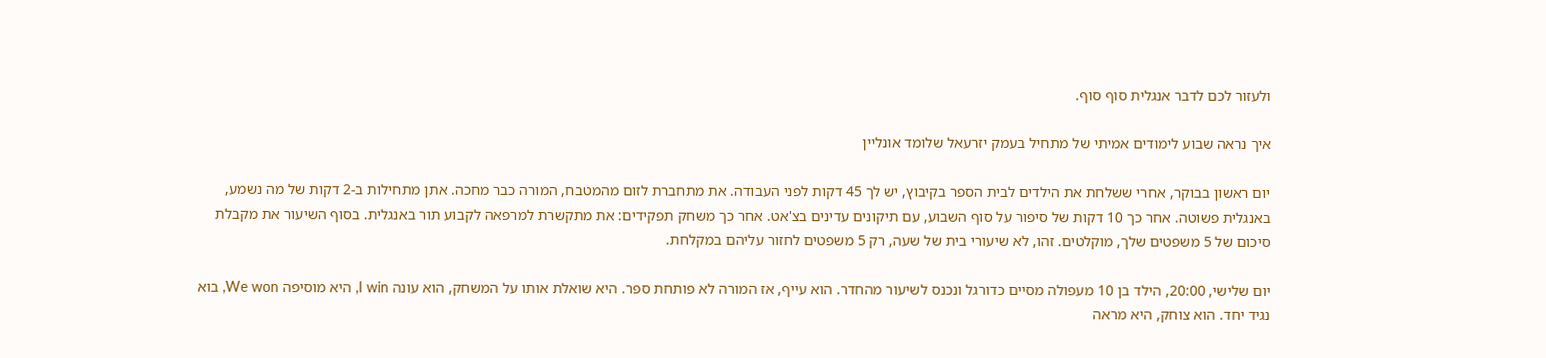ולעזור לכם לדבר אנגלית סוף סוף.

איך נראה שבוע לימודים אמיתי של מתחיל בעמק יזרעאל שלומד אונליין

יום ראשון בבוקר, אחרי ששלחת את הילדים לבית הספר בקיבוץ, יש לך 45 דקות לפני העבודה. את מתחברת לזום מהמטבח, המורה כבר מחכה. אתן מתחילות ב-2 דקות של מה נשמע, באנגלית פשוטה. אחר כך 10 דקות של סיפור על סוף השבוע, עם תיקונים עדינים בצ'אט. אחר כך משחק תפקידים: את מתקשרת למרפאה לקבוע תור באנגלית. בסוף השיעור את מקבלת סיכום של 5 משפטים שלך, מוקלטים. זהו, לא שיעורי בית של שעה, רק 5 משפטים לחזור עליהם במקלחת.

יום שלישי, 20:00, הילד בן 10 מעפולה מסיים כדורגל ונכנס לשיעור מהחדר. הוא עייף, אז המורה לא פותחת ספר. היא שואלת אותו על המשחק, הוא עונה I win, היא מוסיפה We won, בוא נגיד יחד. הוא צוחק, היא מראה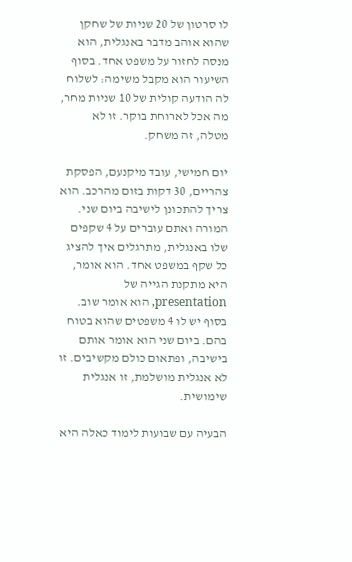לו סרטון של 20 שניות של שחקן שהוא אוהב מדבר באנגלית, הוא מנסה לחזור על משפט אחד. בסוף השיעור הוא מקבל משימה: לשלוח לה הודעה קולית של 10 שניות מחר, מה אכל לארוחת בוקר. זו לא מטלה, זה משחק.

יום חמישי, עובד מיקנעם, הפסקת צהריים, 30 דקות בזום מהרכב. הוא צריך להתכונן לישיבה ביום שני. המורה ואתם עוברים על 4 שקפים שלו באנגלית, מתרגלים איך להציג כל שקף במשפט אחד. הוא אומר, היא מתקנת הגייה של presentation, הוא אומר שוב. בסוף יש לו 4 משפטים שהוא בטוח בהם. ביום שני הוא אומר אותם בישיבה, ופתאום כולם מקשיבים. זו לא אנגלית מושלמת, זו אנגלית שימושית.

הבעיה עם שבועות לימוד כאלה היא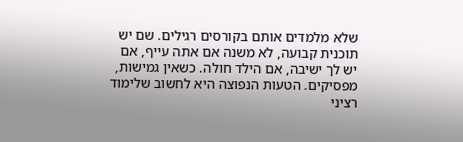שלא מלמדים אותם בקורסים רגילים. שם יש תוכנית קבועה, לא משנה אם אתה עייף, אם יש לך ישיבה, אם הילד חולה. כשאין גמישות, מפסיקים. הטעות הנפוצה היא לחשוב שלימוד רציני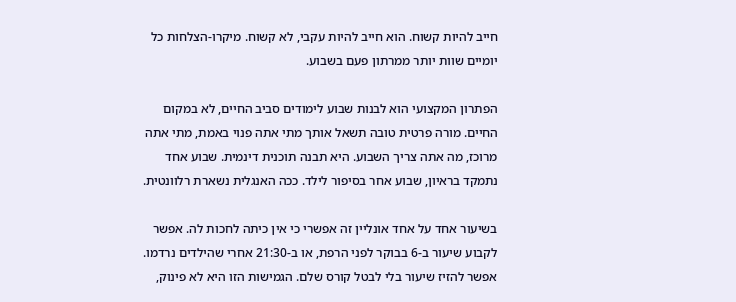חייב להיות קשוח. הוא חייב להיות עקבי, לא קשוח. מיקרו-הצלחות כל יומיים שוות יותר ממרתון פעם בשבוע.

הפתרון המקצועי הוא לבנות שבוע לימודים סביב החיים, לא במקום החיים. מורה פרטית טובה תשאל אותך מתי אתה פנוי באמת, מתי אתה מרוכז, מה אתה צריך השבוע. היא תבנה תוכנית דינמית. שבוע אחד נתמקד בראיון, שבוע אחר בסיפור לילד. ככה האנגלית נשארת רלוונטית.

בשיעור אחד על אחד אונליין זה אפשרי כי אין כיתה לחכות לה. אפשר לקבוע שיעור ב-6 בבוקר לפני הרפת, או ב-21:30 אחרי שהילדים נרדמו. אפשר להזיז שיעור בלי לבטל קורס שלם. הגמישות הזו היא לא פינוק,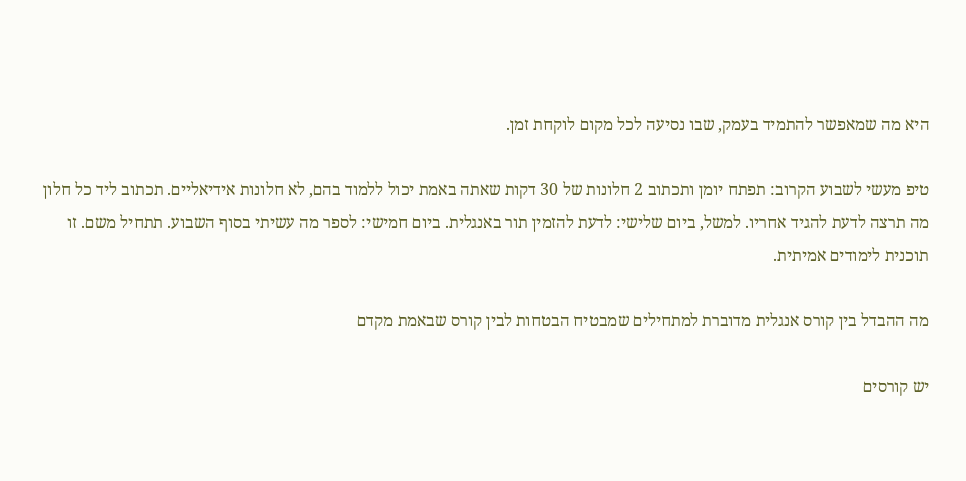היא מה שמאפשר להתמיד בעמק, שבו נסיעה לכל מקום לוקחת זמן.

טיפ מעשי לשבוע הקרוב: תפתח יומן ותכתוב 2 חלונות של 30 דקות שאתה באמת יכול ללמוד בהם, לא חלונות אידיאליים. תכתוב ליד כל חלון מה תרצה לדעת להגיד אחריו. למשל, ביום שלישי: לדעת להזמין תור באנגלית. ביום חמישי: לספר מה עשיתי בסוף השבוע. תתחיל משם. זו תוכנית לימודים אמיתית.

מה ההבדל בין קורס אנגלית מדוברת למתחילים שמבטיח הבטחות לבין קורס שבאמת מקדם

יש קורסים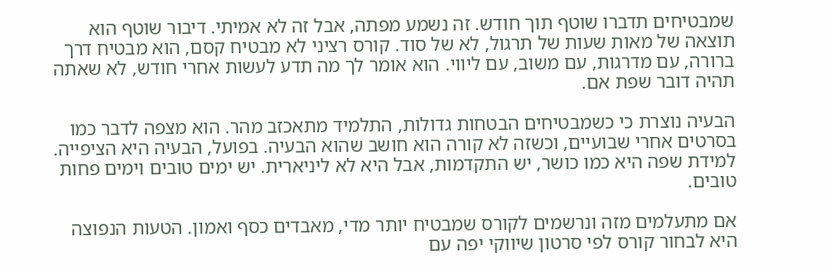שמבטיחים תדברו שוטף תוך חודש. זה נשמע מפתה, אבל זה לא אמיתי. דיבור שוטף הוא תוצאה של מאות שעות של תרגול, לא של סוד. קורס רציני לא מבטיח קסם, הוא מבטיח דרך ברורה, עם מדרגות, עם משוב, עם ליווי. הוא אומר לך מה תדע לעשות אחרי חודש, לא שאתה תהיה דובר שפת אם.

הבעיה נוצרת כי כשמבטיחים הבטחות גדולות, התלמיד מתאכזב מהר. הוא מצפה לדבר כמו בסרטים אחרי שבועיים, וכשזה לא קורה הוא חושב שהוא הבעיה. בפועל, הבעיה היא הציפייה. למידת שפה היא כמו כושר, יש התקדמות, אבל היא לא ליניארית. יש ימים טובים וימים פחות טובים.

אם מתעלמים מזה ונרשמים לקורס שמבטיח יותר מדי, מאבדים כסף ואמון. הטעות הנפוצה היא לבחור קורס לפי סרטון שיווקי יפה עם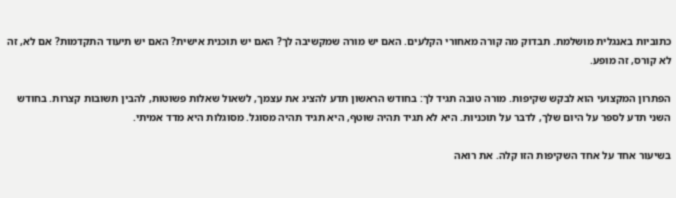כתוביות באנגלית מושלמת. תבדוק מה קורה מאחורי הקלעים. האם יש מורה שמקשיבה לך? האם יש תוכנית אישית? האם יש תיעוד התקדמות? אם לא, זה לא קורס, זה מופע.

הפתרון המקצועי הוא לבקש שקיפות. מורה טובה תגיד לך: בחודש הראשון תדע להציג את עצמך, לשאול שאלות פשוטות, להבין תשובות קצרות. בחודש השני תדע לספר על היום שלך, לדבר על תוכניות. היא לא תגיד תהיה שוטף, היא תגיד תהיה מסוגל. מסוגלות היא מדד אמיתי.

בשיעור אחד על אחד השקיפות הזו קלה. את רואה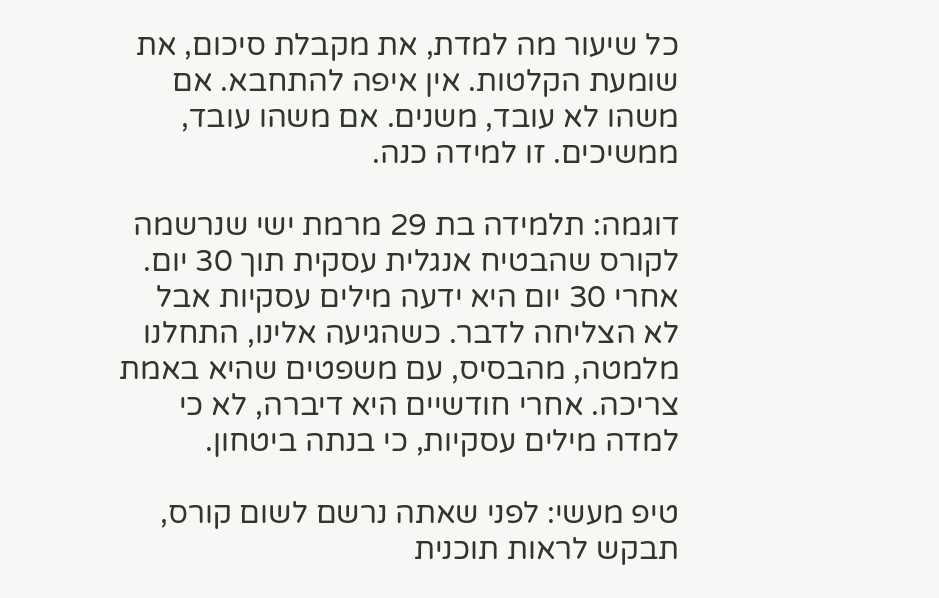כל שיעור מה למדת, את מקבלת סיכום, את שומעת הקלטות. אין איפה להתחבא. אם משהו לא עובד, משנים. אם משהו עובד, ממשיכים. זו למידה כנה.

דוגמה: תלמידה בת 29 מרמת ישי שנרשמה לקורס שהבטיח אנגלית עסקית תוך 30 יום. אחרי 30 יום היא ידעה מילים עסקיות אבל לא הצליחה לדבר. כשהגיעה אלינו, התחלנו מלמטה, מהבסיס, עם משפטים שהיא באמת צריכה. אחרי חודשיים היא דיברה, לא כי למדה מילים עסקיות, כי בנתה ביטחון.

טיפ מעשי: לפני שאתה נרשם לשום קורס, תבקש לראות תוכנית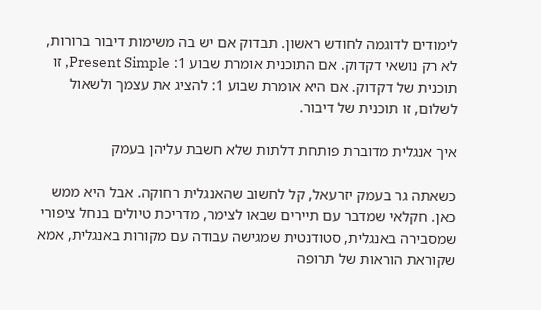לימודים לדוגמה לחודש ראשון. תבדוק אם יש בה משימות דיבור ברורות, לא רק נושאי דקדוק. אם התוכנית אומרת שבוע 1: Present Simple, זו תוכנית של דקדוק. אם היא אומרת שבוע 1: להציג את עצמך ולשאול לשלום, זו תוכנית של דיבור.

איך אנגלית מדוברת פותחת דלתות שלא חשבת עליהן בעמק

כשאתה גר בעמק יזרעאל, קל לחשוב שהאנגלית רחוקה. אבל היא ממש כאן. חקלאי שמדבר עם תיירים שבאו לצימר, מדריכת טיולים בנחל ציפורי שמסבירה באנגלית, סטודנטית שמגישה עבודה עם מקורות באנגלית, אמא שקוראת הוראות של תרופה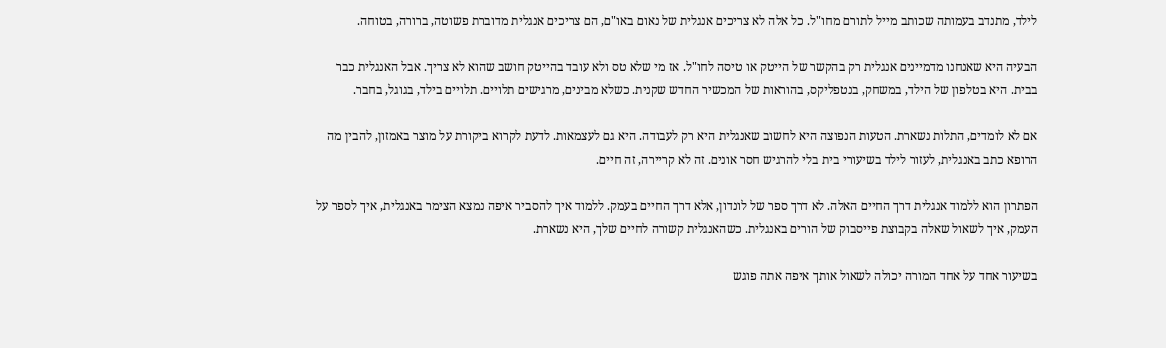לילד, מתנדב בעמותה שכותב מייל לתורם מחו"ל. כל אלה לא צריכים אנגלית של נאום באו"ם, הם צריכים אנגלית מדוברת פשוטה, ברורה, בטוחה.

הבעיה היא שאנחנו מדמיינים אנגלית רק בהקשר של הייטק או טיסה לחו"ל. אז מי שלא טס ולא עובד בהייטק חושב שהוא לא צריך. אבל האנגלית כבר בבית. היא בטלפון של הילד, במשחק, בנטפליקס, בהוראות של המכשיר החדש שקנית. כשלא מבינים, מרגישים תלויים. תלויים בילד, בגוגל, בחבר.

אם לא לומדים, התלות נשארת. הטעות הנפוצה היא לחשוב שאנגלית היא רק לעבודה. היא גם לעצמאות. לדעת לקרוא ביקורת על מוצר באמזון, להבין מה הרופא כתב באנגלית, לעזור לילד בשיעורי בית בלי להרגיש חסר אונים. זה לא קריירה, זה חיים.

הפתרון הוא ללמוד אנגלית דרך החיים האלה. לא דרך ספר של לונדון, אלא דרך החיים בעמק. ללמוד איך להסביר איפה נמצא הצימר באנגלית, איך לספר על העמק, איך לשאול שאלה בקבוצת פייסבוק של הורים באנגלית. כשהאנגלית קשורה לחיים שלך, היא נשארת.

בשיעור אחד על אחד המורה יכולה לשאול אותך איפה אתה פוגש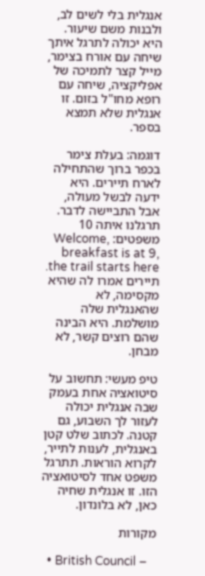אנגלית בלי לשים לב, ולבנות משם שיעור. היא יכולה לתרגל איתך שיחה עם אורח בצימר, מייל קצר לתמיכה של אפליקציה, שיחה עם רופא מחו"ל בזום. זו אנגלית שלא תמצא בספר.

דוגמה: בעלת צימר בכפר ברוך שהתחילה לארח תיירים. היא ידעה לבשל מעולה, אבל התביישה לדבר. תרגלנו איתה 10 משפטים: Welcome, breakfast is at 9, the trail starts here. תיירים אמרו לה שהיא מקסימה, לא שהאנגלית שלה מושלמת. היא הבינה שהם רוצים קשר, לא מבחן.

טיפ מעשי: תחשוב על סיטואציה אחת בעמק שבה אנגלית יכולה לעזור לך השבוע, גם קטנה. לכתוב שלט קטן באנגלית, לענות לתייר, לקרוא הוראות. תתרגל משפט אחד לסיטואציה הזו. זו אנגלית שחיה כאן, לא בלונדון.

מקורות

  • British Council –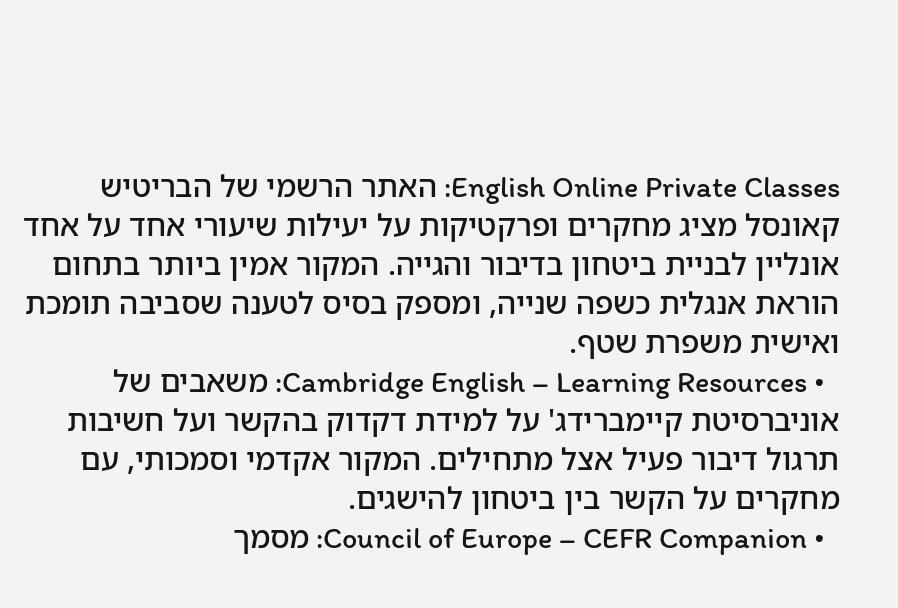English Online Private Classes: האתר הרשמי של הבריטיש קאונסל מציג מחקרים ופרקטיקות על יעילות שיעורי אחד על אחד אונליין לבניית ביטחון בדיבור והגייה. המקור אמין ביותר בתחום הוראת אנגלית כשפה שנייה, ומספק בסיס לטענה שסביבה תומכת ואישית משפרת שטף.
  • Cambridge English – Learning Resources: משאבים של אוניברסיטת קיימברידג' על למידת דקדוק בהקשר ועל חשיבות תרגול דיבור פעיל אצל מתחילים. המקור אקדמי וסמכותי, עם מחקרים על הקשר בין ביטחון להישגים.
  • Council of Europe – CEFR Companion: מסמך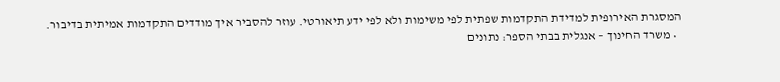המסגרת האירופית למדידת התקדמות שפתית לפי משימות ולא לפי ידע תיאורטי. עוזר להסביר איך מודדים התקדמות אמיתית בדיבור.
  • משרד החינוך – אנגלית בבתי הספר: נתונים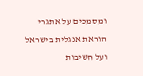ומסמכים על אתגרי הוראת אנגלית בישראל ועל חשיבות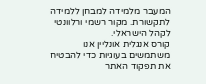המעבר מלמידה למבחן ללמידה לתקשורת. מקור רשמי ורלוונטי לקהל הישראלי.
קורס אנגלית אונליין אנו משתמשים בעוגיות כדי להבטיח את תפקוד האתר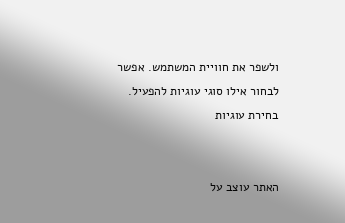ולשפר את חוויית המשתמש. אפשר לבחור אילו סוגי עוגיות להפעיל.
בחירת עוגיות


האתר עוצב על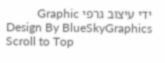ידי עיצוב גרפי Graphic Design By BlueSkyGraphics
Scroll to Top